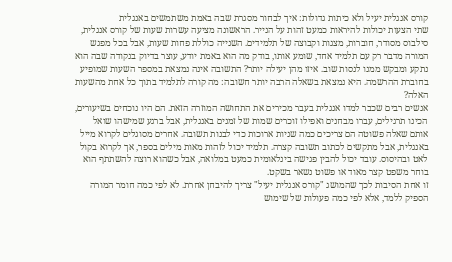קורס אנגלית יעיל ולא כיתות גדולות: איך לבחור מסגרת שבה באמת משתמשים באנגלית
שתי הצעות יכולות להיראות כמעט זהות על הנייר. הראשונה מציעה עשרות שעות של קורס אנגלית, סילבוס מסודר, חוברות, מצגות וקבוצה של תלמידים. השנייה כוללת פחות שעות, אבל בכל מפגש המורה מדבר רק עם תלמיד אחד, שומע אותו, בודק מה הוא באמת יודע, עוצר בדיוק בנקודה שבה הוא נתקע ומבקש ממנו לנסות שוב. איזו מהן יעילה יותר? התשובה אינה נמצאת במספר השעות שמופיע בחוברת ההרשמה. היא נמצאת בשאלה הרבה יותר חשובה: מה קורה לתלמיד בתוך כל אחת מהשעות האלה?
אנשים רבים שכבר למדו אנגלית בעבר מכירים את התחושה המוזרה הזאת. הם היו נוכחים בשיעורים, הכינו תרגילים, עברו מבחנים ואפילו זוכרים שמות של זמנים באנגלית, אבל ברגע שמישהו שואל אותם שאלה פשוטה הם צריכים כמה שניות ארוכות כדי לבנות תשובה. אחרים מסוגלים לקרוא מייל באנגלית, אבל מתקשים לכתוב תשובה קצרה. תלמיד יכול לזהות מאות מילים בספר, אך לקרוא בקול לאט ובהיסוס. עובד יכול להבין פגישה בינלאומית כמעט במלואה, אבל כשהוא רוצה להשתתף הוא בוחר משפט קצר מאוד או פשוט נשאר בשקט.
זו אחת הסיבות לכך שהמושג "קורס אנגלית יעיל" צריך להיבחן אחרת. לא לפי כמה חומר המורה הספיק ללמד, אלא לפי כמה פעולות של שימוש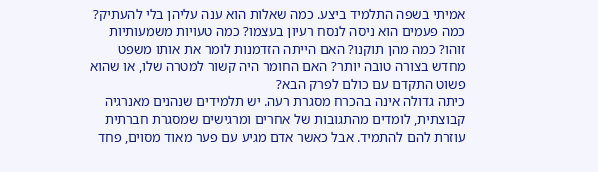אמיתי בשפה התלמיד ביצע. כמה שאלות הוא ענה עליהן בלי להעתיק? כמה פעמים הוא ניסה לנסח רעיון בעצמו? כמה טעויות משמעותיות זוהו? כמה מהן תוקנו? האם הייתה הזדמנות לומר את אותו משפט מחדש בצורה טובה יותר? האם החומר היה קשור למטרה שלו, או שהוא פשוט התקדם עם כולם לפרק הבא?
כיתה גדולה אינה בהכרח מסגרת רעה. יש תלמידים שנהנים מאנרגיה קבוצתית, לומדים מהתגובות של אחרים ומרגישים שמסגרת חברתית עוזרת להם להתמיד. אבל כאשר אדם מגיע עם פער מאוד מסוים, פחד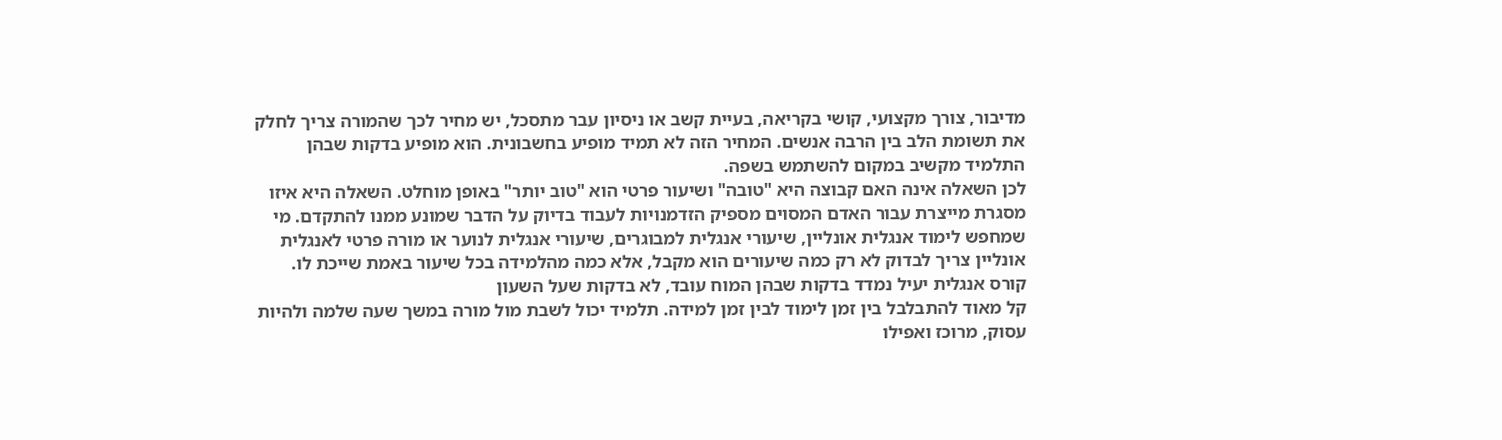מדיבור, צורך מקצועי, קושי בקריאה, בעיית קשב או ניסיון עבר מתסכל, יש מחיר לכך שהמורה צריך לחלק את תשומת הלב בין הרבה אנשים. המחיר הזה לא תמיד מופיע בחשבונית. הוא מופיע בדקות שבהן התלמיד מקשיב במקום להשתמש בשפה.
לכן השאלה אינה האם קבוצה היא "טובה" ושיעור פרטי הוא "טוב יותר" באופן מוחלט. השאלה היא איזו מסגרת מייצרת עבור האדם המסוים מספיק הזדמנויות לעבוד בדיוק על הדבר שמונע ממנו להתקדם. מי שמחפש לימוד אנגלית אונליין, שיעורי אנגלית למבוגרים, שיעורי אנגלית לנוער או מורה פרטי לאנגלית אונליין צריך לבדוק לא רק כמה שיעורים הוא מקבל, אלא כמה מהלמידה בכל שיעור באמת שייכת לו.
קורס אנגלית יעיל נמדד בדקות שבהן המוח עובד, לא בדקות שעל השעון
קל מאוד להתבלבל בין זמן לימוד לבין זמן למידה. תלמיד יכול לשבת מול מורה במשך שעה שלמה ולהיות עסוק, מרוכז ואפילו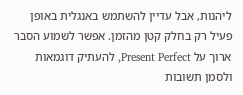ליהנות, אבל עדיין להשתמש באנגלית באופן פעיל רק בחלק קטן מהזמן. אפשר לשמוע הסבר ארוך על Present Perfect, להעתיק דוגמאות ולסמן תשובות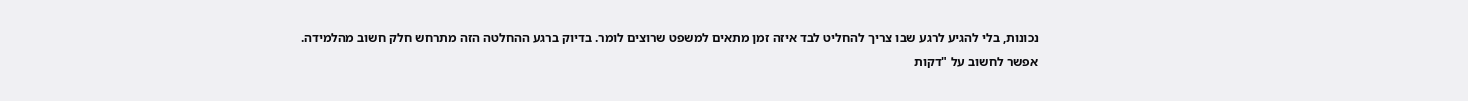נכונות, בלי להגיע לרגע שבו צריך להחליט לבד איזה זמן מתאים למשפט שרוצים לומר. בדיוק ברגע ההחלטה הזה מתרחש חלק חשוב מהלמידה.
אפשר לחשוב על "דקות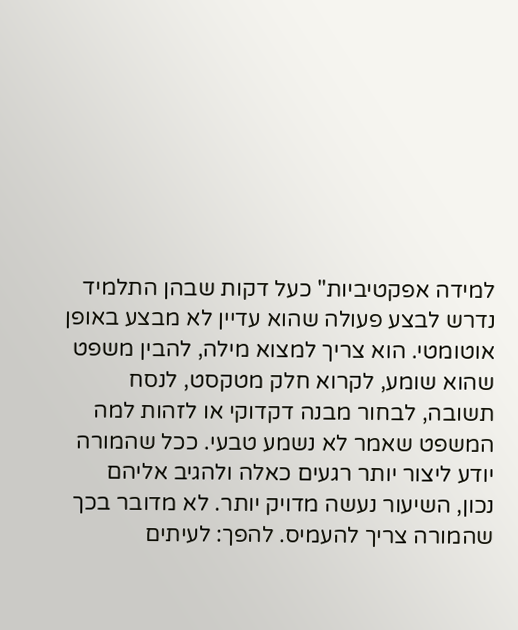למידה אפקטיביות" כעל דקות שבהן התלמיד נדרש לבצע פעולה שהוא עדיין לא מבצע באופן אוטומטי. הוא צריך למצוא מילה, להבין משפט שהוא שומע, לקרוא חלק מטקסט, לנסח תשובה, לבחור מבנה דקדוקי או לזהות למה המשפט שאמר לא נשמע טבעי. ככל שהמורה יודע ליצור יותר רגעים כאלה ולהגיב אליהם נכון, השיעור נעשה מדויק יותר. לא מדובר בכך שהמורה צריך להעמיס. להפך: לעיתים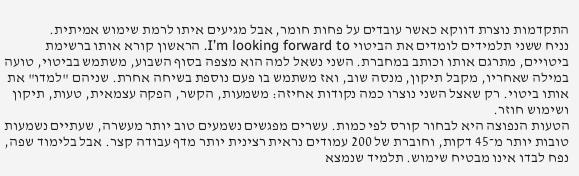התקדמות נוצרת דווקא כאשר עובדים על פחות חומר, אבל מגיעים איתו לרמת שימוש אמיתית.
נניח ששני תלמידים לומדים את הביטוי I’m looking forward to. הראשון קורא אותו ברשימת ביטויים, מתרגם אותו וכותב במחברת. השני נשאל למה הוא מצפה בסוף השבוע, משתמש בביטוי, טועה במילה שאחריו, מקבל תיקון, מנסה שוב, ואז משתמש בו פעם נוספת בשיחה אחרת. שניהם "למדו" את אותו ביטוי. רק שאצל השני נוצרו כמה נקודות אחיזה: משמעות, הקשר, הפקה עצמאית, טעות, תיקון ושימוש חוזר.
הטעות הנפוצה היא לבחור קורס לפי כמות. עשרים מפגשים נשמעים טוב יותר מעשרה, שעתיים נשמעות טובות יותר מ־45 דקות, וחוברת של 200 עמודים נראית רצינית יותר מדף עבודה קצר. אבל בלימוד שפה, נפח לבדו אינו מבטיח שימוש. תלמיד שנמצא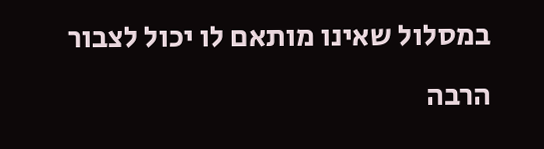במסלול שאינו מותאם לו יכול לצבור הרבה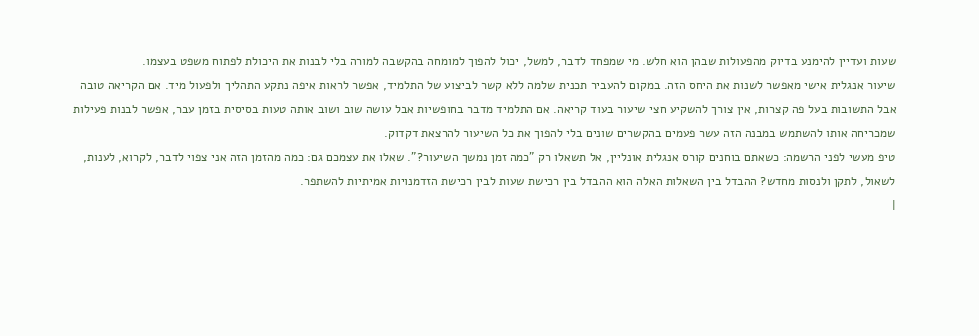שעות ועדיין להימנע בדיוק מהפעולות שבהן הוא חלש. מי שמפחד לדבר, למשל, יכול להפוך למומחה בהקשבה למורה בלי לבנות את היכולת לפתוח משפט בעצמו.
שיעור אנגלית אישי מאפשר לשנות את היחס הזה. במקום להעביר תכנית שלמה ללא קשר לביצוע של התלמיד, אפשר לראות איפה נתקע התהליך ולפעול מיד. אם הקריאה טובה אבל התשובות בעל פה קצרות, אין צורך להשקיע חצי שיעור בעוד קריאה. אם התלמיד מדבר בחופשיות אבל עושה שוב ושוב אותה טעות בסיסית בזמן עבר, אפשר לבנות פעילות שמכריחה אותו להשתמש במבנה הזה עשר פעמים בהקשרים שונים בלי להפוך את כל השיעור להרצאת דקדוק.
טיפ מעשי לפני הרשמה: כשאתם בוחנים קורס אנגלית אונליין, אל תשאלו רק "כמה זמן נמשך השיעור?". שאלו את עצמכם גם: כמה מהזמן הזה אני צפוי לדבר, לקרוא, לענות, לשאול, לתקן ולנסות מחדש? ההבדל בין השאלות האלה הוא ההבדל בין רכישת שעות לבין רכישת הזדמנויות אמיתיות להשתפר.
|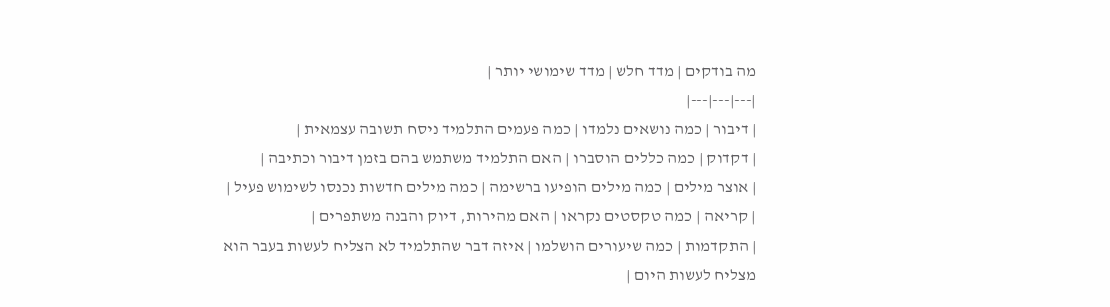מה בודקים | מדד חלש | מדד שימושי יותר |
|---|---|---|
| דיבור | כמה נושאים נלמדו | כמה פעמים התלמיד ניסח תשובה עצמאית |
| דקדוק | כמה כללים הוסברו | האם התלמיד משתמש בהם בזמן דיבור וכתיבה |
| אוצר מילים | כמה מילים הופיעו ברשימה | כמה מילים חדשות נכנסו לשימוש פעיל |
| קריאה | כמה טקסטים נקראו | האם מהירות, דיוק והבנה משתפרים |
| התקדמות | כמה שיעורים הושלמו | איזה דבר שהתלמיד לא הצליח לעשות בעבר הוא מצליח לעשות היום |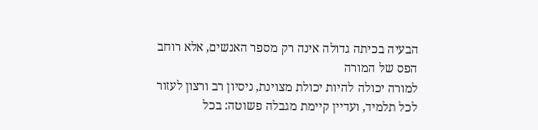הבעיה בכיתה גדולה אינה רק מספר האנשים, אלא רוחב הפס של המורה
למורה יכולה להיות יכולת מצוינת, ניסיון רב ורצון לעזור לכל תלמיד, ועדיין קיימת מגבלה פשוטה: בכל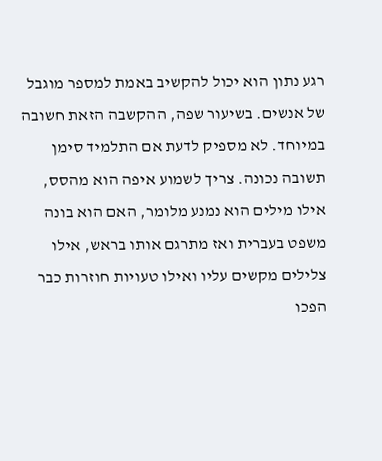רגע נתון הוא יכול להקשיב באמת למספר מוגבל של אנשים. בשיעור שפה, ההקשבה הזאת חשובה במיוחד. לא מספיק לדעת אם התלמיד סימן תשובה נכונה. צריך לשמוע איפה הוא מהסס, אילו מילים הוא נמנע מלומר, האם הוא בונה משפט בעברית ואז מתרגם אותו בראש, אילו צלילים מקשים עליו ואילו טעויות חוזרות כבר הפכו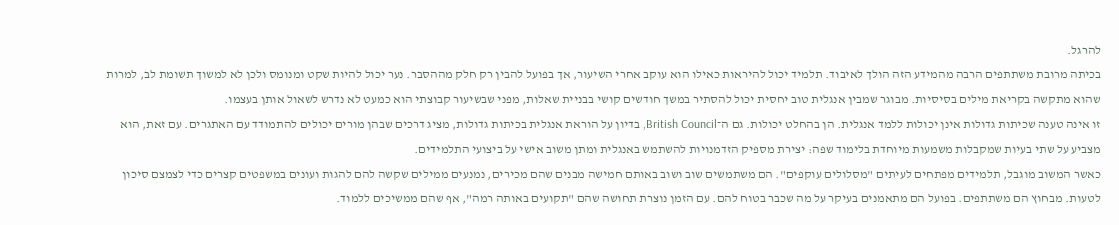להרגל.
בכיתה מרובת משתתפים הרבה מהמידע הזה הולך לאיבוד. תלמיד יכול להיראות כאילו הוא עוקב אחרי השיעור, אך בפועל להבין רק חלק מההסבר. נער יכול להיות שקט ומנומס ולכן לא למשוך תשומת לב, למרות שהוא מתקשה בקריאת מילים בסיסיות. מבוגר שמבין אנגלית טוב יחסית יכול להסתיר במשך חודשים קושי בבניית שאלות, מפני שבשיעור קבוצתי הוא כמעט לא נדרש לשאול אותן בעצמו.
זו אינה טענה שכיתות גדולות אינן יכולות ללמד אנגלית. הן בהחלט יכולות. גם ה־British Council, בדיון על הוראת אנגלית בכיתות גדולות, מציג דרכים שבהן מורים יכולים להתמודד עם האתגרים. עם זאת, הוא מצביע על שתי בעיות שמקבלות משמעות מיוחדת בלימוד שפה: יצירת מספיק הזדמנויות להשתמש באנגלית ומתן משוב אישי על ביצועי התלמידים.
כאשר המשוב מוגבל, תלמידים מפתחים לעיתים "מסלולים עוקפים". הם משתמשים שוב ושוב באותם חמישה מבנים שהם מכירים, נמנעים ממילים שקשה להם להגות ועונים במשפטים קצרים כדי לצמצם סיכון לטעות. מבחוץ הם משתתפים. בפועל הם מתאמנים בעיקר על מה שכבר בטוח להם. עם הזמן נוצרת תחושה שהם "תקועים באותה רמה", אף שהם ממשיכים ללמוד.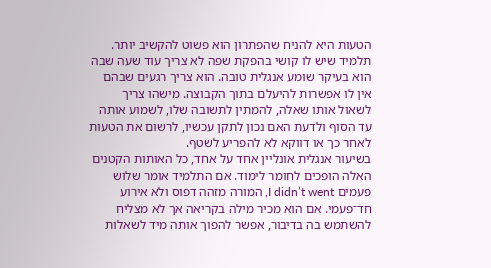הטעות היא להניח שהפתרון הוא פשוט להקשיב יותר. תלמיד שיש לו קושי בהפקת שפה לא צריך עוד שעה שבה הוא בעיקר שומע אנגלית טובה. הוא צריך רגעים שבהם אין לו אפשרות להיעלם בתוך הקבוצה. מישהו צריך לשאול אותו שאלה, להמתין לתשובה שלו, לשמוע אותה עד הסוף ולדעת האם נכון לתקן עכשיו, לרשום את הטעות לאחר כך או דווקא לא להפריע לשטף.
בשיעור אנגלית אונליין אחד על אחד, כל האותות הקטנים האלה הופכים לחומר לימוד. אם התלמיד אומר שלוש פעמים I didn’t went, המורה מזהה דפוס ולא אירוע חד־פעמי. אם הוא מכיר מילה בקריאה אך לא מצליח להשתמש בה בדיבור, אפשר להפוך אותה מיד לשאלות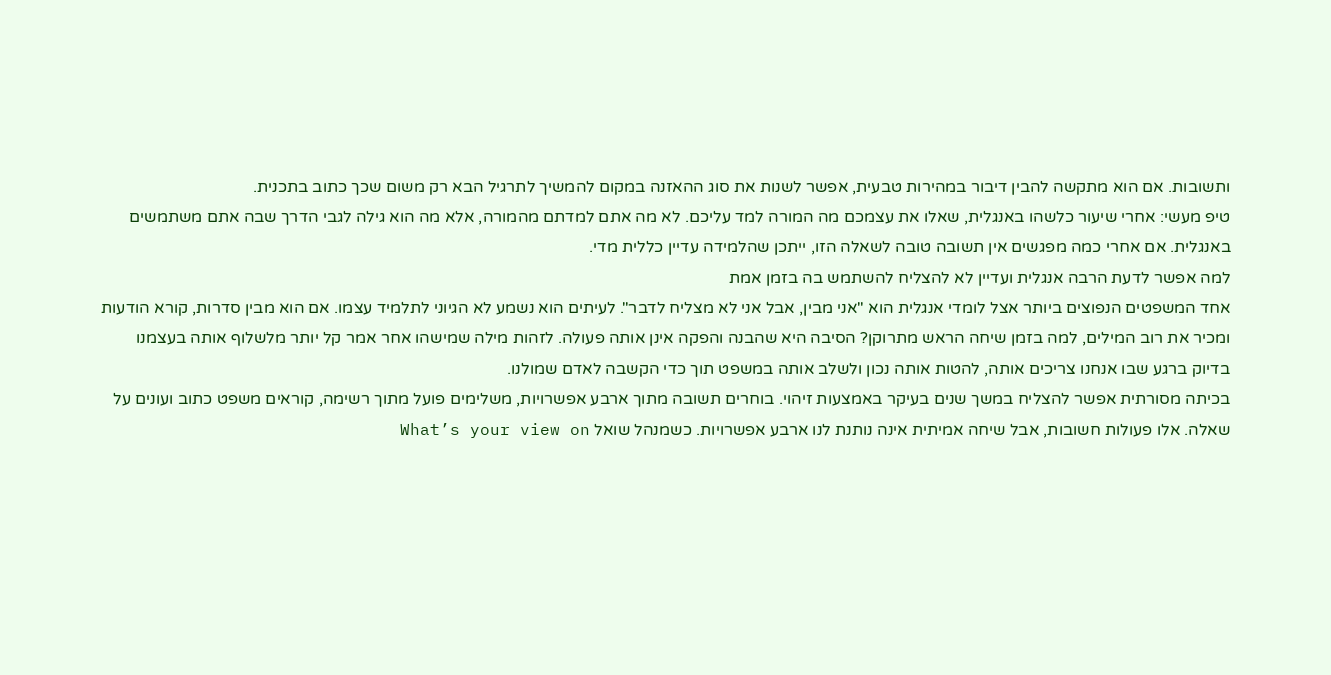ותשובות. אם הוא מתקשה להבין דיבור במהירות טבעית, אפשר לשנות את סוג ההאזנה במקום להמשיך לתרגיל הבא רק משום שכך כתוב בתכנית.
טיפ מעשי: אחרי שיעור כלשהו באנגלית, שאלו את עצמכם מה המורה למד עליכם. לא מה אתם למדתם מהמורה, אלא מה הוא גילה לגבי הדרך שבה אתם משתמשים באנגלית. אם אחרי כמה מפגשים אין תשובה טובה לשאלה הזו, ייתכן שהלמידה עדיין כללית מדי.
למה אפשר לדעת הרבה אנגלית ועדיין לא להצליח להשתמש בה בזמן אמת
אחד המשפטים הנפוצים ביותר אצל לומדי אנגלית הוא "אני מבין, אבל אני לא מצליח לדבר". לעיתים הוא נשמע לא הגיוני לתלמיד עצמו. אם הוא מבין סדרות, קורא הודעות ומכיר את רוב המילים, למה בזמן שיחה הראש מתרוקן? הסיבה היא שהבנה והפקה אינן אותה פעולה. לזהות מילה שמישהו אחר אמר קל יותר מלשלוף אותה בעצמנו בדיוק ברגע שבו אנחנו צריכים אותה, להטות אותה נכון ולשלב אותה במשפט תוך כדי הקשבה לאדם שמולנו.
בכיתה מסורתית אפשר להצליח במשך שנים בעיקר באמצעות זיהוי. בוחרים תשובה מתוך ארבע אפשרויות, משלימים פועל מתוך רשימה, קוראים משפט כתוב ועונים על שאלה. אלו פעולות חשובות, אבל שיחה אמיתית אינה נותנת לנו ארבע אפשרויות. כשמנהל שואל What’s your view on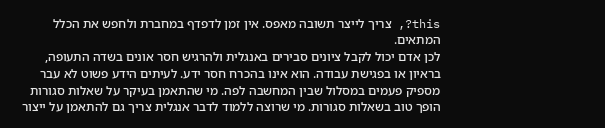this?, צריך לייצר תשובה מאפס. אין זמן לדפדף במחברת ולחפש את הכלל המתאים.
לכן אדם יכול לקבל ציונים סבירים באנגלית ולהרגיש חסר אונים בשדה התעופה, בראיון או בפגישת עבודה. הוא אינו בהכרח חסר ידע. לעיתים הידע פשוט לא עבר מספיק פעמים במסלול שבין המחשבה לפה. מי שהתאמן בעיקר על שאלות סגורות הופך טוב בשאלות סגורות. מי שרוצה ללמוד לדבר אנגלית צריך גם להתאמן על ייצור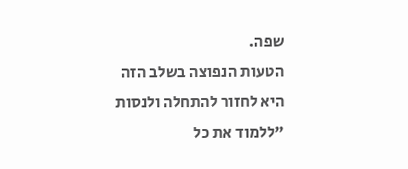שפה.
הטעות הנפוצה בשלב הזה היא לחזור להתחלה ולנסות "ללמוד את כל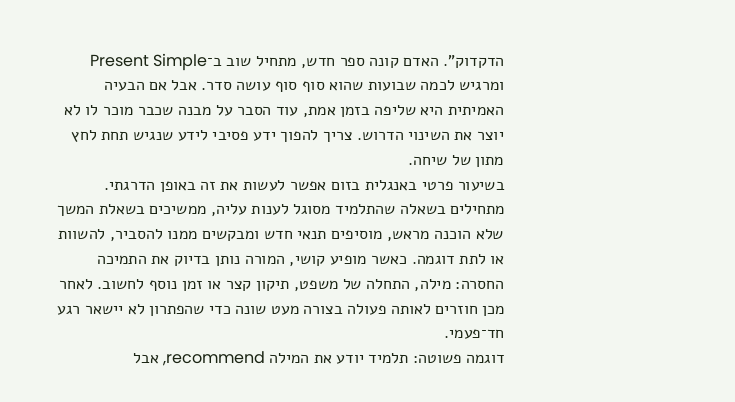הדקדוק". האדם קונה ספר חדש, מתחיל שוב ב־Present Simple ומרגיש לכמה שבועות שהוא סוף סוף עושה סדר. אבל אם הבעיה האמיתית היא שליפה בזמן אמת, עוד הסבר על מבנה שכבר מוכר לו לא יוצר את השינוי הדרוש. צריך להפוך ידע פסיבי לידע שנגיש תחת לחץ מתון של שיחה.
בשיעור פרטי באנגלית בזום אפשר לעשות את זה באופן הדרגתי. מתחילים בשאלה שהתלמיד מסוגל לענות עליה, ממשיכים בשאלת המשך שלא הוכנה מראש, מוסיפים תנאי חדש ומבקשים ממנו להסביר, להשוות או לתת דוגמה. כאשר מופיע קושי, המורה נותן בדיוק את התמיכה החסרה: מילה, התחלה של משפט, תיקון קצר או זמן נוסף לחשוב. לאחר מכן חוזרים לאותה פעולה בצורה מעט שונה כדי שהפתרון לא יישאר רגע חד־פעמי.
דוגמה פשוטה: תלמיד יודע את המילה recommend, אבל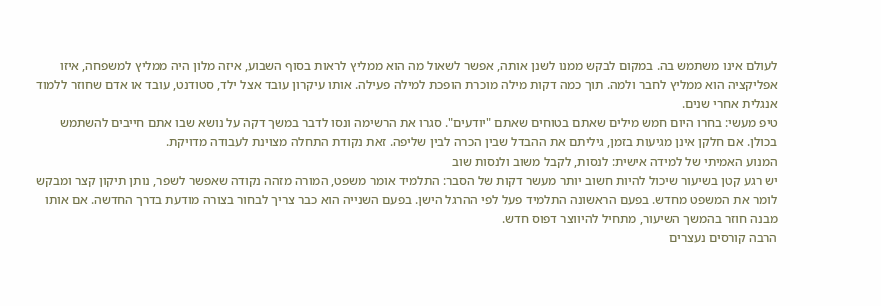לעולם אינו משתמש בה. במקום לבקש ממנו לשנן אותה, אפשר לשאול מה הוא ממליץ לראות בסוף השבוע, איזה מלון היה ממליץ למשפחה, איזו אפליקציה הוא ממליץ לחבר ולמה. תוך כמה דקות מילה מוכרת הופכת למילה פעילה. אותו עיקרון עובד אצל ילד, סטודנט, עובד או אדם שחוזר ללמוד אנגלית אחרי שנים.
טיפ מעשי: בחרו היום חמש מילים שאתם בטוחים שאתם "יודעים". סגרו את הרשימה ונסו לדבר במשך דקה על נושא שבו אתם חייבים להשתמש בכולן. אם חלקן אינן מגיעות בזמן, גיליתם את ההבדל שבין הכרה לבין שליפה. זאת נקודת התחלה מצוינת לעבודה מדויקת.
המנוע האמיתי של למידה אישית: לנסות, לקבל משוב ולנסות שוב
יש רגע קטן בשיעור שיכול להיות חשוב יותר מעשר דקות של הסבר: התלמיד אומר משפט, המורה מזהה נקודה שאפשר לשפר, נותן תיקון קצר ומבקש לומר את המשפט מחדש. בפעם הראשונה התלמיד פעל לפי ההרגל הישן. בפעם השנייה הוא כבר צריך לבחור בצורה מודעת בדרך החדשה. אם אותו מבנה חוזר בהמשך השיעור, מתחיל להיווצר דפוס חדש.
הרבה קורסים נעצרים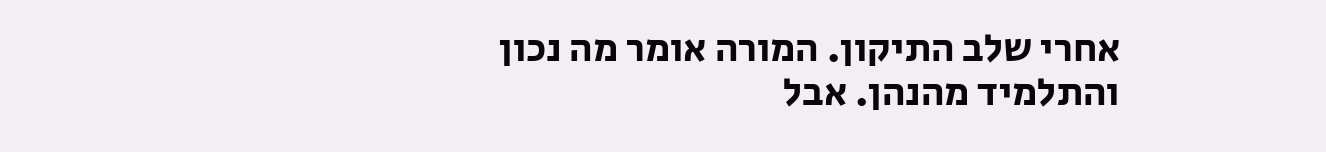אחרי שלב התיקון. המורה אומר מה נכון והתלמיד מהנהן. אבל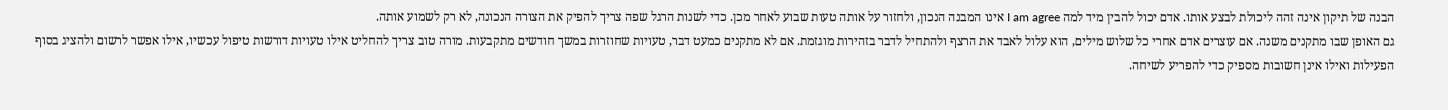הבנה של תיקון אינה זהה ליכולת לבצע אותו. אדם יכול להבין מיד למה I am agree אינו המבנה הנכון, ולחזור על אותה טעות שבוע לאחר מכן. כדי לשנות הרגל שפה צריך להפיק את הצורה הנכונה, לא רק לשמוע אותה.
גם האופן שבו מתקנים משנה. אם עוצרים אדם אחרי כל שלוש מילים, הוא עלול לאבד את הרצף ולהתחיל לדבר בזהירות מוגזמת. אם לא מתקנים כמעט דבר, טעויות שחוזרות במשך חודשים מתקבעות. מורה טוב צריך להחליט אילו טעויות דורשות טיפול עכשיו, אילו אפשר לרשום ולהציג בסוף הפעילות ואילו אינן חשובות מספיק כדי להפריע לשיחה.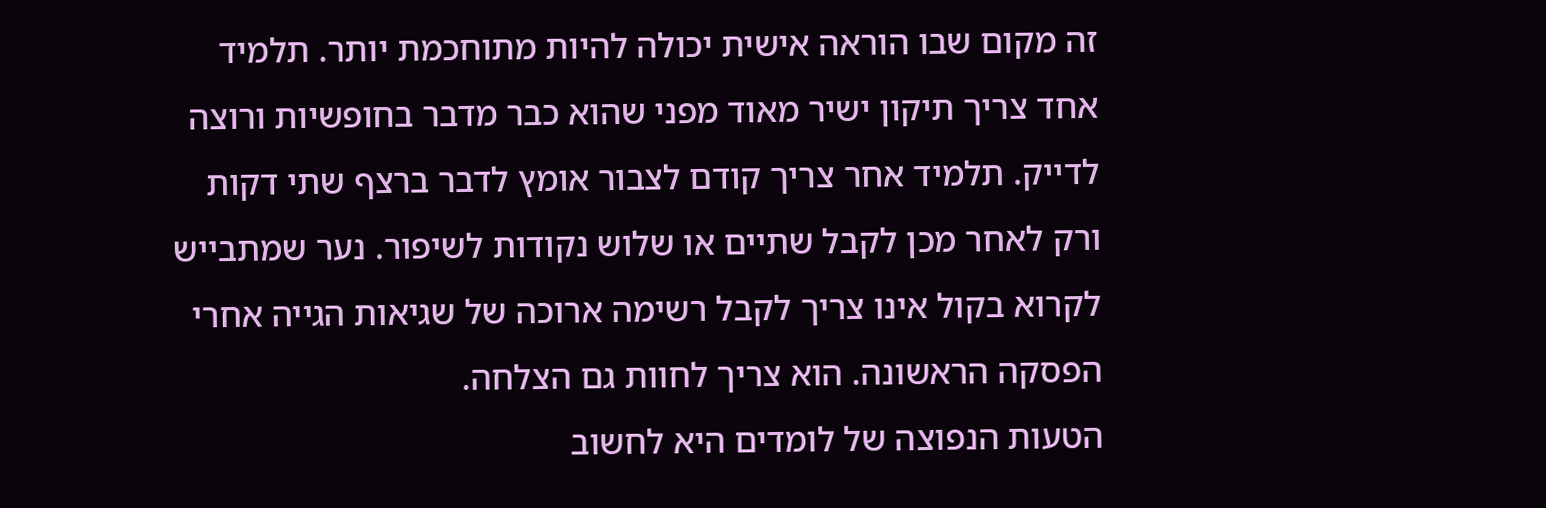זה מקום שבו הוראה אישית יכולה להיות מתוחכמת יותר. תלמיד אחד צריך תיקון ישיר מאוד מפני שהוא כבר מדבר בחופשיות ורוצה לדייק. תלמיד אחר צריך קודם לצבור אומץ לדבר ברצף שתי דקות ורק לאחר מכן לקבל שתיים או שלוש נקודות לשיפור. נער שמתבייש לקרוא בקול אינו צריך לקבל רשימה ארוכה של שגיאות הגייה אחרי הפסקה הראשונה. הוא צריך לחוות גם הצלחה.
הטעות הנפוצה של לומדים היא לחשוב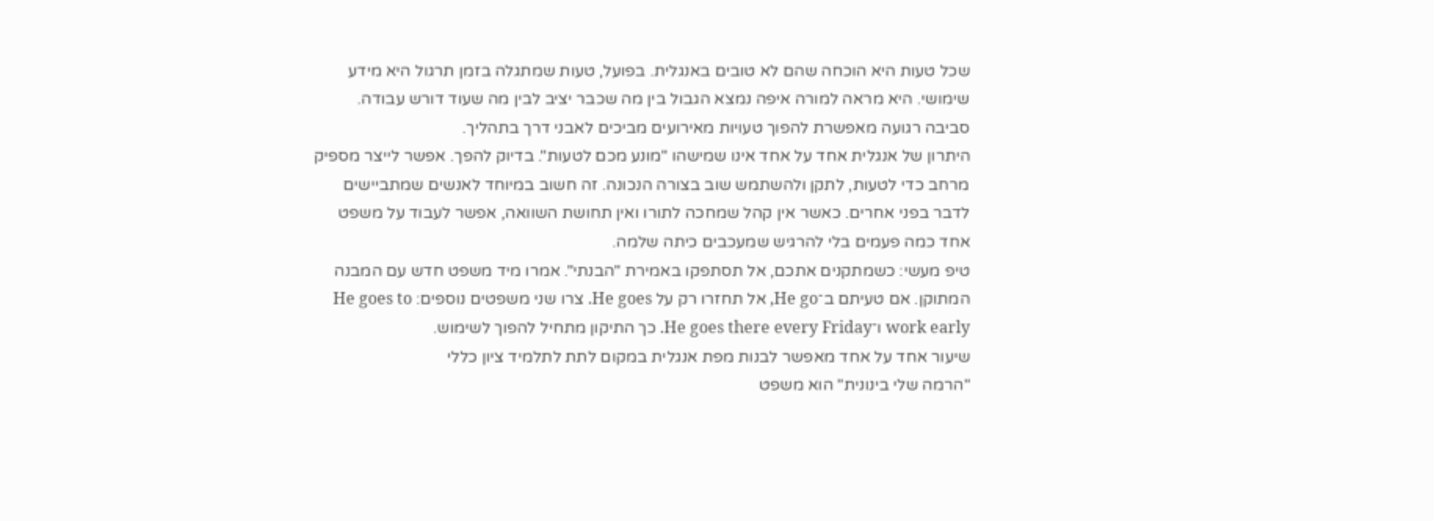שכל טעות היא הוכחה שהם לא טובים באנגלית. בפועל, טעות שמתגלה בזמן תרגול היא מידע שימושי. היא מראה למורה איפה נמצא הגבול בין מה שכבר יציב לבין מה שעוד דורש עבודה. סביבה רגועה מאפשרת להפוך טעויות מאירועים מביכים לאבני דרך בתהליך.
היתרון של אנגלית אחד על אחד אינו שמישהו "מונע מכם לטעות". בדיוק להפך. אפשר לייצר מספיק מרחב כדי לטעות, לתקן ולהשתמש שוב בצורה הנכונה. זה חשוב במיוחד לאנשים שמתביישים לדבר בפני אחרים. כאשר אין קהל שמחכה לתורו ואין תחושת השוואה, אפשר לעבוד על משפט אחד כמה פעמים בלי להרגיש שמעכבים כיתה שלמה.
טיפ מעשי: כשמתקנים אתכם, אל תסתפקו באמירת "הבנתי". אמרו מיד משפט חדש עם המבנה המתוקן. אם טעיתם ב־He go, אל תחזרו רק על He goes. צרו שני משפטים נוספים: He goes to work early ו־He goes there every Friday. כך התיקון מתחיל להפוך לשימוש.
שיעור אחד על אחד מאפשר לבנות מפת אנגלית במקום לתת לתלמיד ציון כללי
"הרמה שלי בינונית" הוא משפט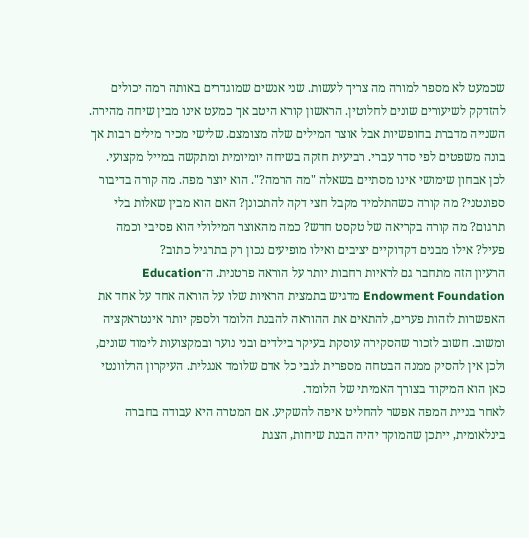שכמעט לא מספר למורה מה צריך לעשות. שני אנשים שמוגדרים באותה רמה יכולים להזדקק לשיעורים שונים לחלוטין. הראשון קורא היטב אך כמעט אינו מבין שיחה מהירה. השנייה מדברת בחופשיות אבל אוצר המילים שלה מצומצם. שלישי מכיר מילים רבות אך בונה משפטים לפי סדר עברי. רביעית חזקה בשיחה יומיומית ומתקשה במייל מקצועי.
לכן אבחון שימושי אינו מסתיים בשאלה "מה הרמה?". הוא יוצר מפה. מה קורה בדיבור ספונטני? מה קורה כשהתלמיד מקבל חצי דקה להתכונן? האם הוא מבין שאלות בלי תרגום? מה קורה בקריאה של טקסט חדש? כמה מהאוצר המילולי הוא פסיבי וכמה פעיל? אילו מבנים דקדוקיים יציבים ואילו מופיעים נכון רק בתרגיל כתוב?
הרעיון הזה מתחבר גם לראיות רחבות יותר על הוראה פרטנית. ה־Education Endowment Foundation מדגיש בתמצית הראיות שלו על הוראה אחד על אחד את האפשרות לזהות פערים, להתאים את ההוראה להבנת הלומד ולספק יותר אינטראקציה ומשוב. חשוב לזכור שהסקירה עוסקת בעיקר בילדים ובני נוער ובמקצועות לימוד שונים, ולכן אין להסיק ממנה הבטחה מספרית לגבי כל אדם שלומד אנגלית. העיקרון הרלוונטי כאן הוא המיקוד בצורך האמיתי של הלומד.
לאחר בניית המפה אפשר להחליט איפה להשקיע. אם המטרה היא עבודה בחברה בינלאומית, ייתכן שהמוקד יהיה הבנת שיחות, הצגת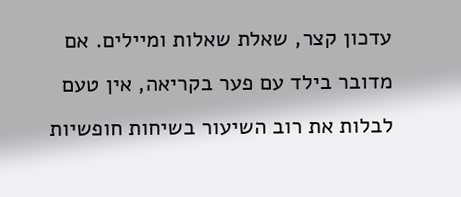עדכון קצר, שאלת שאלות ומיילים. אם מדובר בילד עם פער בקריאה, אין טעם לבלות את רוב השיעור בשיחות חופשיות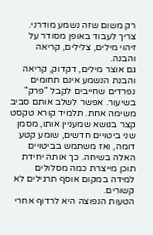רק משום שזה נשמע מודרני. צריך לעבוד באופן מסודר על זיהוי מילים, צלילים, קריאה והבנה.
גם אוצר מילים, דקדוק, קריאה והבנת הנשמע אינם תחומים נפרדים שחייבים לקבל "פרק" בשיעור. אפשר לשלב אותם סביב משימה אחת. תלמיד קורא טקסט קצר בנושא שמעניין אותו, מסמן שני ביטויים חדשים, שומע קטע דומה, ואז משתמש בביטויים האלה בשיחה. כך אותה יחידת תוכן מייצרת כמה מסלולים למידה במקום אוסף תרגילים לא קשורים.
הטעות הנפוצה היא לרדוף אחרי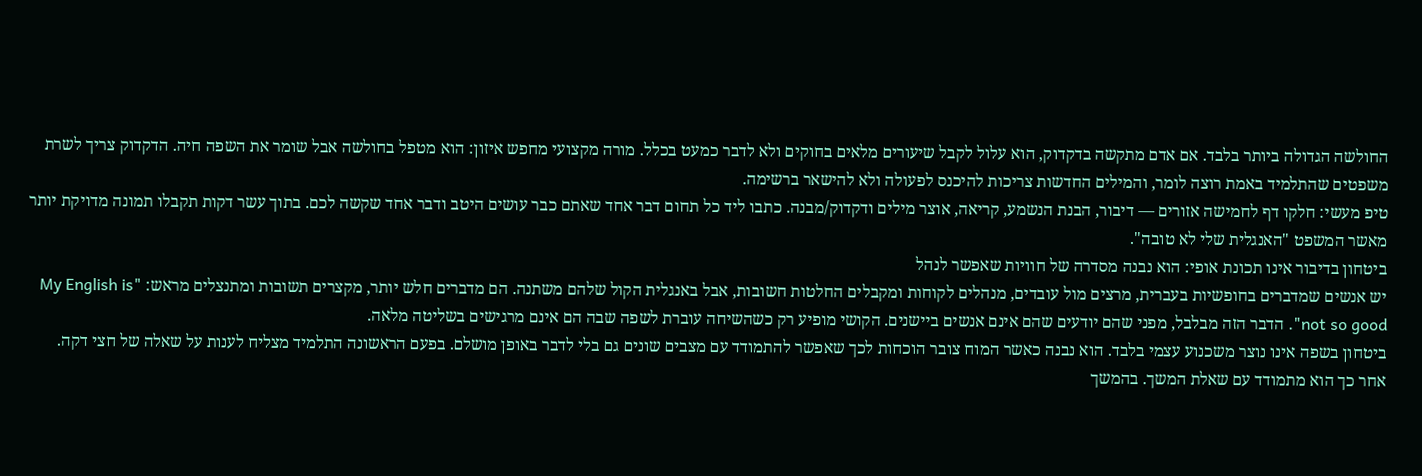החולשה הגדולה ביותר בלבד. אם אדם מתקשה בדקדוק, הוא עלול לקבל שיעורים מלאים בחוקים ולא לדבר כמעט בכלל. מורה מקצועי מחפש איזון: הוא מטפל בחולשה אבל שומר את השפה חיה. הדקדוק צריך לשרת משפטים שהתלמיד באמת רוצה לומר, והמילים החדשות צריכות להיכנס לפעולה ולא להישאר ברשימה.
טיפ מעשי: חלקו דף לחמישה אזורים — דיבור, הבנת הנשמע, קריאה, אוצר מילים ודקדוק/מבנה. כתבו ליד כל תחום דבר אחד שאתם כבר עושים היטב ודבר אחד שקשה לכם. בתוך עשר דקות תקבלו תמונה מדויקת יותר מאשר המשפט "האנגלית שלי לא טובה".
ביטחון בדיבור אינו תכונת אופי: הוא נבנה מסדרה של חוויות שאפשר לנהל
יש אנשים שמדברים בחופשיות בעברית, מרצים מול עובדים, מנהלים לקוחות ומקבלים החלטות חשובות, אבל באנגלית הקול שלהם משתנה. הם מדברים חלש יותר, מקצרים תשובות ומתנצלים מראש: "My English is not so good". הדבר הזה מבלבל, מפני שהם יודעים שהם אינם אנשים ביישנים. הקושי מופיע רק כשהשיחה עוברת לשפה שבה הם אינם מרגישים בשליטה מלאה.
ביטחון בשפה אינו נוצר משכנוע עצמי בלבד. הוא נבנה כאשר המוח צובר הוכחות לכך שאפשר להתמודד עם מצבים שונים גם בלי לדבר באופן מושלם. בפעם הראשונה התלמיד מצליח לענות על שאלה של חצי דקה. אחר כך הוא מתמודד עם שאלת המשך. בהמשך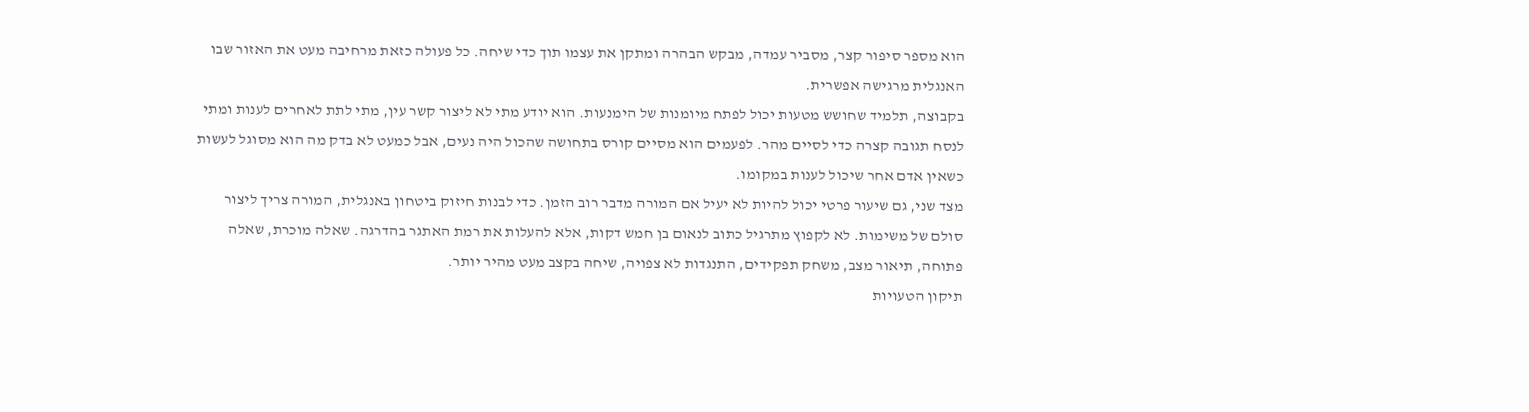הוא מספר סיפור קצר, מסביר עמדה, מבקש הבהרה ומתקן את עצמו תוך כדי שיחה. כל פעולה כזאת מרחיבה מעט את האזור שבו האנגלית מרגישה אפשרית.
בקבוצה, תלמיד שחושש מטעות יכול לפתח מיומנות של הימנעות. הוא יודע מתי לא ליצור קשר עין, מתי לתת לאחרים לענות ומתי לנסח תגובה קצרה כדי לסיים מהר. לפעמים הוא מסיים קורס בתחושה שהכול היה נעים, אבל כמעט לא בדק מה הוא מסוגל לעשות כשאין אדם אחר שיכול לענות במקומו.
מצד שני, גם שיעור פרטי יכול להיות לא יעיל אם המורה מדבר רוב הזמן. כדי לבנות חיזוק ביטחון באנגלית, המורה צריך ליצור סולם של משימות. לא לקפוץ מתרגיל כתוב לנאום בן חמש דקות, אלא להעלות את רמת האתגר בהדרגה. שאלה מוכרת, שאלה פתוחה, תיאור מצב, משחק תפקידים, התנגדות לא צפויה, שיחה בקצב מעט מהיר יותר.
תיקון הטעויות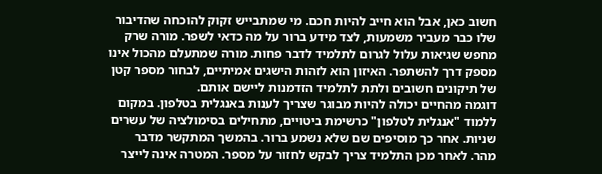חשוב כאן, אבל הוא חייב להיות חכם. מי שמתבייש זקוק להוכחה שהדיבור שלו כבר מעביר משמעות, לצד מידע ברור על מה כדאי לשפר. מורה שרק מחפש שגיאות עלול לגרום לתלמיד לדבר פחות. מורה שמתעלם מהכול אינו מספק דרך להשתפר. האיזון הוא לזהות הישגים אמיתיים, לבחור מספר קטן של תיקונים חשובים ולתת לתלמיד הזדמנות ליישם אותם.
דוגמה מהחיים יכולה להיות מבוגר שצריך לענות באנגלית בטלפון. במקום ללמוד "אנגלית לטלפון" כרשימת ביטויים, מתחילים בסימולציה של עשרים שניות. אחר כך מוסיפים שם שלא נשמע ברור. בהמשך המתקשר מדבר מהר. לאחר מכן התלמיד צריך לבקש לחזור על מספר. המטרה אינה לייצר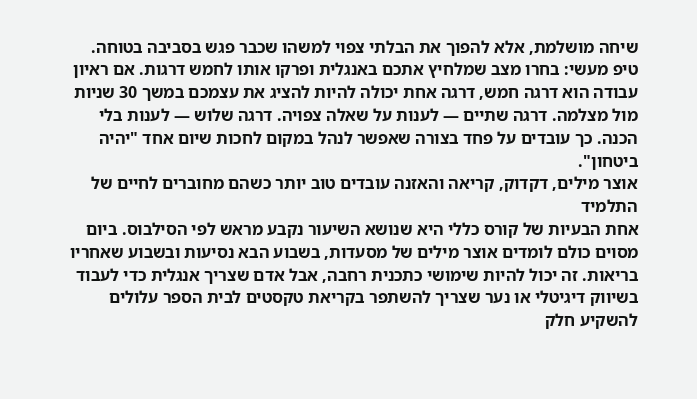שיחה מושלמת, אלא להפוך את הבלתי צפוי למשהו שכבר פגש בסביבה בטוחה.
טיפ מעשי: בחרו מצב שמלחיץ אתכם באנגלית ופרקו אותו לחמש דרגות. אם ראיון עבודה הוא דרגה חמש, דרגה אחת יכולה להיות להציג את עצמכם במשך 30 שניות מול מצלמה. דרגה שתיים — לענות על שאלה צפויה. דרגה שלוש — לענות בלי הכנה. כך עובדים על פחד בצורה שאפשר לנהל במקום לחכות שיום אחד "יהיה ביטחון".
אוצר מילים, דקדוק, קריאה והאזנה עובדים טוב יותר כשהם מחוברים לחיים של התלמיד
אחת הבעיות של קורס כללי היא שנושא השיעור נקבע מראש לפי הסילבוס. ביום מסוים כולם לומדים אוצר מילים של מסעדות, בשבוע הבא נסיעות ובשבוע שאחריו בריאות. זה יכול להיות שימושי כתכנית רחבה, אבל אדם שצריך אנגלית כדי לעבוד בשיווק דיגיטלי או נער שצריך להשתפר בקריאת טקסטים לבית הספר עלולים להשקיע חלק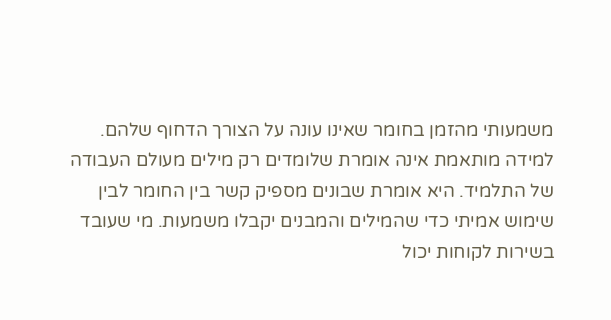משמעותי מהזמן בחומר שאינו עונה על הצורך הדחוף שלהם.
למידה מותאמת אינה אומרת שלומדים רק מילים מעולם העבודה של התלמיד. היא אומרת שבונים מספיק קשר בין החומר לבין שימוש אמיתי כדי שהמילים והמבנים יקבלו משמעות. מי שעובד בשירות לקוחות יכול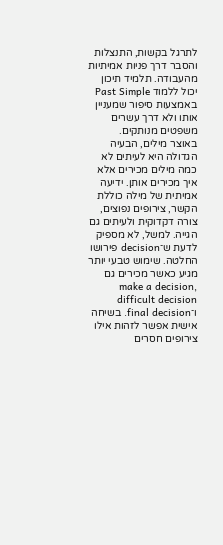לתרגל בקשות, התנצלות והסבר דרך פניות אמיתיות מהעבודה. תלמיד תיכון יכול ללמוד Past Simple באמצעות סיפור שמעניין אותו ולא דרך עשרים משפטים מנותקים.
באוצר מילים, הבעיה הגדולה היא לעיתים לא כמה מילים מכירים אלא איך מכירים אותן. ידיעה אמיתית של מילה כוללת הקשר, צירופים נפוצים, צורה דקדוקית ולעיתים גם הגייה. למשל, לא מספיק לדעת ש־decision פירושו החלטה. שימוש טבעי יותר מגיע כאשר מכירים גם make a decision, difficult decision ו־final decision. בשיחה אישית אפשר לזהות אילו צירופים חסרים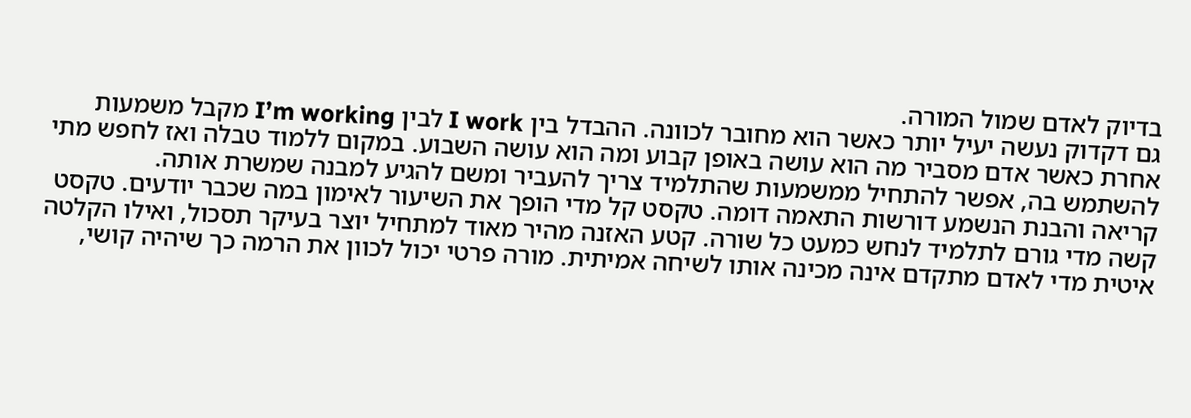בדיוק לאדם שמול המורה.
גם דקדוק נעשה יעיל יותר כאשר הוא מחובר לכוונה. ההבדל בין I work לבין I’m working מקבל משמעות אחרת כאשר אדם מסביר מה הוא עושה באופן קבוע ומה הוא עושה השבוע. במקום ללמוד טבלה ואז לחפש מתי להשתמש בה, אפשר להתחיל ממשמעות שהתלמיד צריך להעביר ומשם להגיע למבנה שמשרת אותה.
קריאה והבנת הנשמע דורשות התאמה דומה. טקסט קל מדי הופך את השיעור לאימון במה שכבר יודעים. טקסט קשה מדי גורם לתלמיד לנחש כמעט כל שורה. קטע האזנה מהיר מאוד למתחיל יוצר בעיקר תסכול, ואילו הקלטה איטית מדי לאדם מתקדם אינה מכינה אותו לשיחה אמיתית. מורה פרטי יכול לכוון את הרמה כך שיהיה קושי,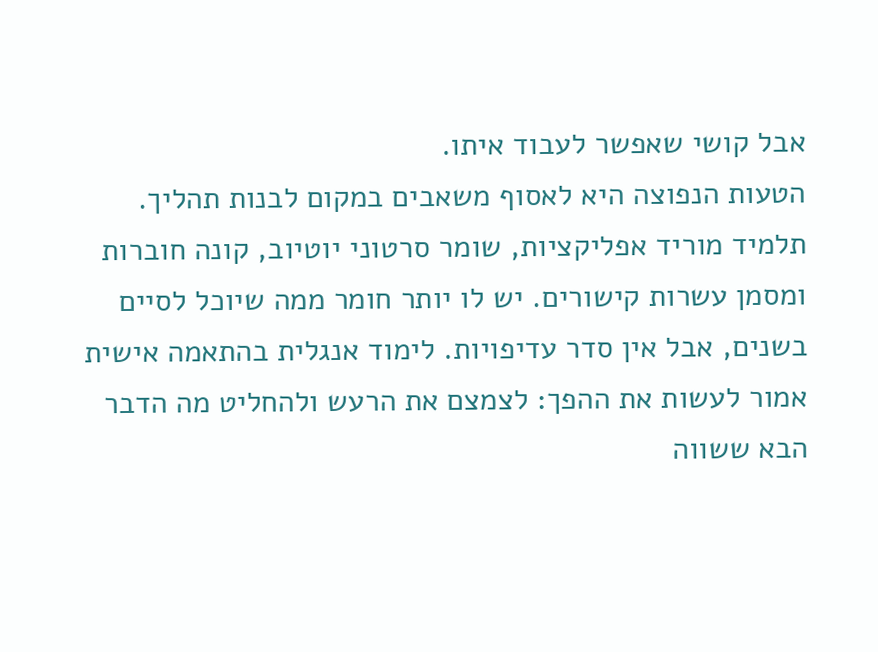אבל קושי שאפשר לעבוד איתו.
הטעות הנפוצה היא לאסוף משאבים במקום לבנות תהליך. תלמיד מוריד אפליקציות, שומר סרטוני יוטיוב, קונה חוברות ומסמן עשרות קישורים. יש לו יותר חומר ממה שיוכל לסיים בשנים, אבל אין סדר עדיפויות. לימוד אנגלית בהתאמה אישית אמור לעשות את ההפך: לצמצם את הרעש ולהחליט מה הדבר הבא ששווה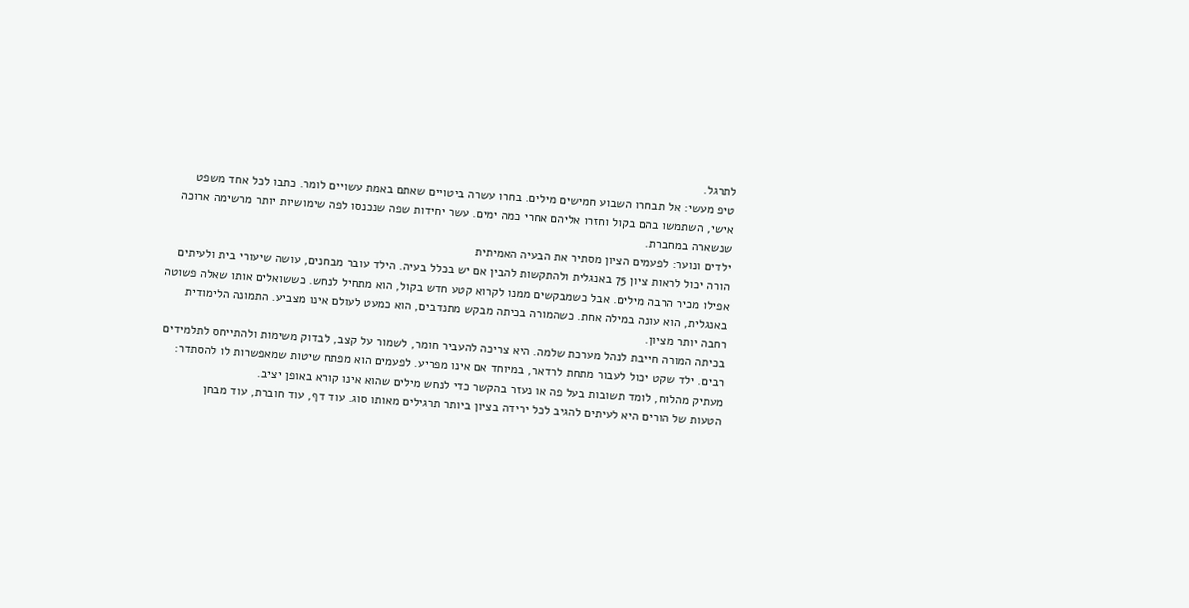לתרגל.
טיפ מעשי: אל תבחרו השבוע חמישים מילים. בחרו עשרה ביטויים שאתם באמת עשויים לומר. כתבו לכל אחד משפט אישי, השתמשו בהם בקול וחזרו אליהם אחרי כמה ימים. עשר יחידות שפה שנכנסו לפה שימושיות יותר מרשימה ארוכה שנשארה במחברת.
ילדים ונוער: לפעמים הציון מסתיר את הבעיה האמיתית
הורה יכול לראות ציון 75 באנגלית ולהתקשות להבין אם יש בכלל בעיה. הילד עובר מבחנים, עושה שיעורי בית ולעיתים אפילו מכיר הרבה מילים. אבל כשמבקשים ממנו לקרוא קטע חדש בקול, הוא מתחיל לנחש. כששואלים אותו שאלה פשוטה באנגלית, הוא עונה במילה אחת. כשהמורה בכיתה מבקש מתנדבים, הוא כמעט לעולם אינו מצביע. התמונה הלימודית רחבה יותר מציון.
בכיתה המורה חייבת לנהל מערכת שלמה. היא צריכה להעביר חומר, לשמור על קצב, לבדוק משימות ולהתייחס לתלמידים רבים. ילד שקט יכול לעבור מתחת לרדאר, במיוחד אם אינו מפריע. לפעמים הוא מפתח שיטות שמאפשרות לו להסתדר: מעתיק מהלוח, לומד תשובות בעל פה או נעזר בהקשר כדי לנחש מילים שהוא אינו קורא באופן יציב.
הטעות של הורים היא לעיתים להגיב לכל ירידה בציון ביותר תרגילים מאותו סוג. עוד דף, עוד חוברת, עוד מבחן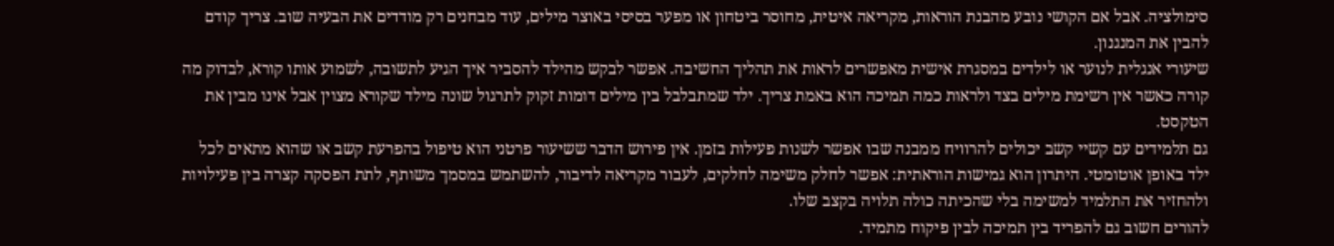סימולציה. אבל אם הקושי נובע מהבנת הוראות, מקריאה איטית, מחוסר ביטחון או מפער בסיסי באוצר מילים, עוד מבחנים רק מודדים את הבעיה שוב. צריך קודם להבין את המנגנון.
שיעורי אנגלית לנוער או לילדים במסגרת אישית מאפשרים לראות את תהליך החשיבה. אפשר לבקש מהילד להסביר איך הגיע לתשובה, לשמוע אותו קורא, לבדוק מה קורה כאשר אין רשימת מילים בצד ולראות כמה תמיכה הוא באמת צריך. ילד שמתבלבל בין מילים דומות זקוק לתרגול שונה מילד שקורא מצוין אבל אינו מבין את הטקסט.
גם תלמידים עם קשיי קשב יכולים להרוויח ממבנה שבו אפשר לשנות פעילות בזמן. אין פירוש הדבר ששיעור פרטני הוא טיפול בהפרעת קשב או שהוא מתאים לכל ילד באופן אוטומטי. היתרון הוא גמישות הוראתית: אפשר לחלק משימה לחלקים, לעבור מקריאה לדיבור, להשתמש במסמך משותף, לתת הפסקה קצרה בין פעילויות ולהחזיר את התלמיד למשימה בלי שהכיתה כולה תלויה בקצב שלו.
להורים חשוב גם להפריד בין תמיכה לבין פיקוח מתמיד.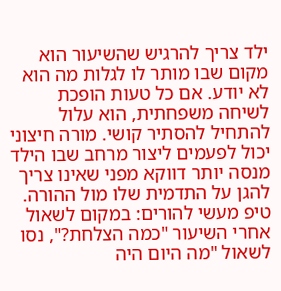ילד צריך להרגיש שהשיעור הוא מקום שבו מותר לו לגלות מה הוא לא יודע. אם כל טעות הופכת לשיחה משפחתית, הוא עלול להתחיל להסתיר קושי. מורה חיצוני יכול לפעמים ליצור מרחב שבו הילד מנסה יותר דווקא מפני שאינו צריך להגן על התדמית שלו מול ההורה.
טיפ מעשי להורים: במקום לשאול אחרי השיעור "כמה הצלחת?", נסו לשאול "מה היום היה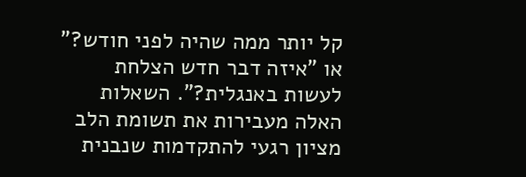קל יותר ממה שהיה לפני חודש?" או "איזה דבר חדש הצלחת לעשות באנגלית?". השאלות האלה מעבירות את תשומת הלב מציון רגעי להתקדמות שנבנית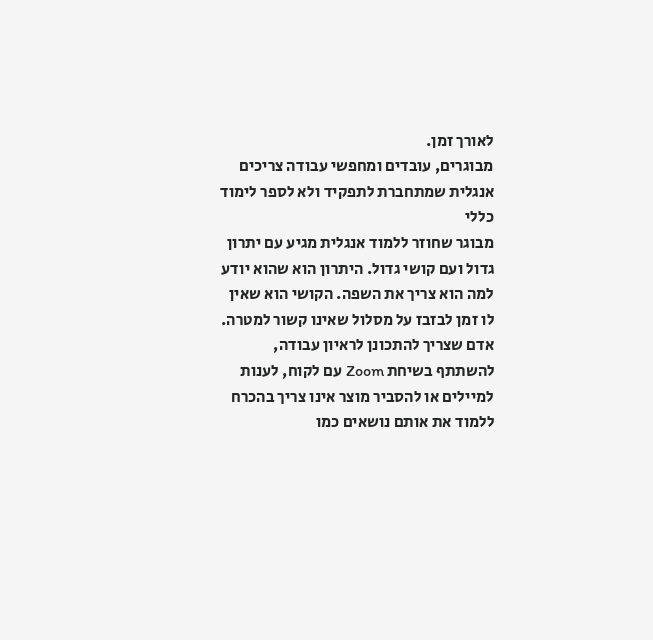לאורך זמן.
מבוגרים, עובדים ומחפשי עבודה צריכים אנגלית שמתחברת לתפקיד ולא לספר לימוד כללי
מבוגר שחוזר ללמוד אנגלית מגיע עם יתרון גדול ועם קושי גדול. היתרון הוא שהוא יודע למה הוא צריך את השפה. הקושי הוא שאין לו זמן לבזבז על מסלול שאינו קשור למטרה. אדם שצריך להתכונן לראיון עבודה, להשתתף בשיחת Zoom עם לקוח, לענות למיילים או להסביר מוצר אינו צריך בהכרח ללמוד את אותם נושאים כמו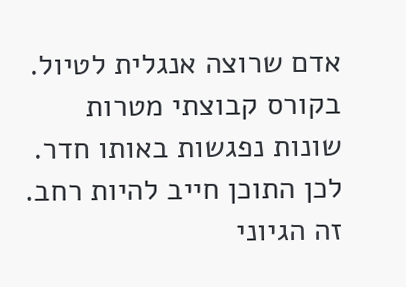אדם שרוצה אנגלית לטיול.
בקורס קבוצתי מטרות שונות נפגשות באותו חדר. לכן התוכן חייב להיות רחב. זה הגיוני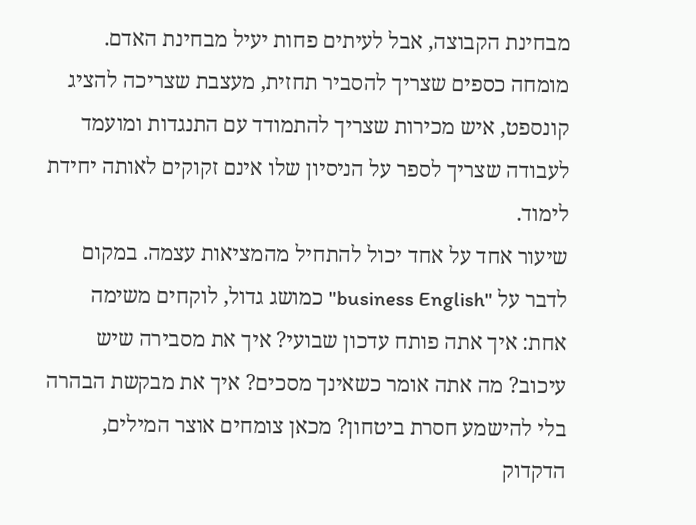מבחינת הקבוצה, אבל לעיתים פחות יעיל מבחינת האדם. מומחה כספים שצריך להסביר תחזית, מעצבת שצריכה להציג קונספט, איש מכירות שצריך להתמודד עם התנגדות ומועמד לעבודה שצריך לספר על הניסיון שלו אינם זקוקים לאותה יחידת לימוד.
שיעור אחד על אחד יכול להתחיל מהמציאות עצמה. במקום לדבר על "business English" כמושג גדול, לוקחים משימה אחת: איך אתה פותח עדכון שבועי? איך את מסבירה שיש עיכוב? מה אתה אומר כשאינך מסכים? איך את מבקשת הבהרה בלי להישמע חסרת ביטחון? מכאן צומחים אוצר המילים, הדקדוק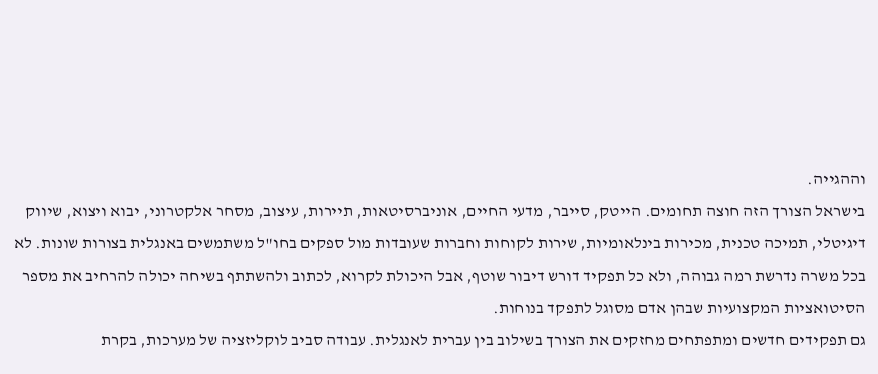וההגייה.
בישראל הצורך הזה חוצה תחומים. הייטק, סייבר, מדעי החיים, אוניברסיטאות, תיירות, עיצוב, מסחר אלקטרוני, יבוא ויצוא, שיווק דיגיטלי, תמיכה טכנית, מכירות בינלאומיות, שירות לקוחות וחברות שעובדות מול ספקים בחו"ל משתמשים באנגלית בצורות שונות. לא בכל משרה נדרשת רמה גבוהה, ולא כל תפקיד דורש דיבור שוטף, אבל היכולת לקרוא, לכתוב ולהשתתף בשיחה יכולה להרחיב את מספר הסיטואציות המקצועיות שבהן אדם מסוגל לתפקד בנוחות.
גם תפקידים חדשים ומתפתחים מחזקים את הצורך בשילוב בין עברית לאנגלית. עבודה סביב לוקליזציה של מערכות, בקרת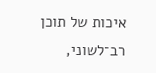איכות של תוכן רב־לשוני,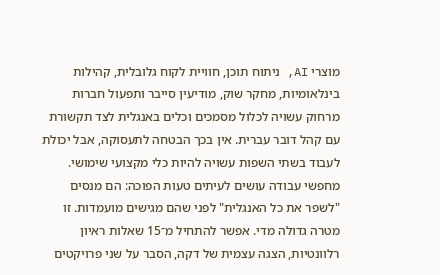מוצרי AI, ניתוח תוכן, חוויית לקוח גלובלית, קהילות בינלאומיות, מחקר שוק, מודיעין סייבר ותפעול חברות מרחוק עשויה לכלול מסמכים וכלים באנגלית לצד תקשורת עם קהל דובר עברית. אין בכך הבטחה לתעסוקה, אבל יכולת לעבוד בשתי השפות עשויה להיות כלי מקצועי שימושי.
מחפשי עבודה עושים לעיתים טעות הפוכה: הם מנסים "לשפר את כל האנגלית" לפני שהם מגישים מועמדות. זו מטרה גדולה מדי. אפשר להתחיל מ־15 שאלות ראיון רלוונטיות, הצגה עצמית של דקה, הסבר על שני פרויקטים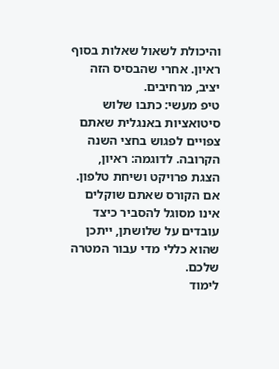והיכולת לשאול שאלות בסוף ראיון. אחרי שהבסיס הזה יציב, מרחיבים.
טיפ מעשי: כתבו שלוש סיטואציות באנגלית שאתם צפויים לפגוש בחצי השנה הקרובה. לדוגמה: ראיון, הצגת פרויקט ושיחת טלפון. אם הקורס שאתם שוקלים אינו מסוגל להסביר כיצד עובדים על שלושתן, ייתכן שהוא כללי מדי עבור המטרה שלכם.
לימוד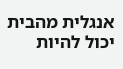אנגלית מהבית יכול להיות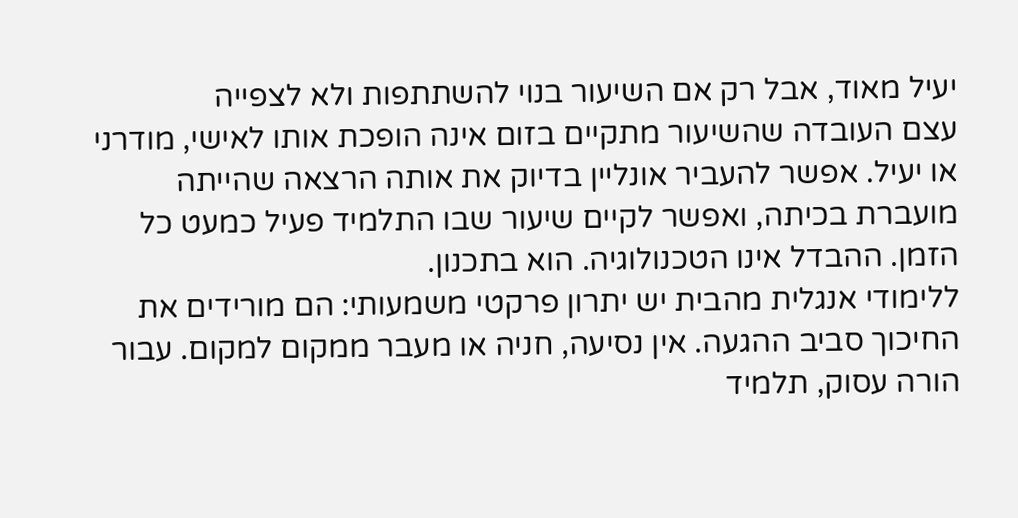יעיל מאוד, אבל רק אם השיעור בנוי להשתתפות ולא לצפייה
עצם העובדה שהשיעור מתקיים בזום אינה הופכת אותו לאישי, מודרני או יעיל. אפשר להעביר אונליין בדיוק את אותה הרצאה שהייתה מועברת בכיתה, ואפשר לקיים שיעור שבו התלמיד פעיל כמעט כל הזמן. ההבדל אינו הטכנולוגיה. הוא בתכנון.
ללימודי אנגלית מהבית יש יתרון פרקטי משמעותי: הם מורידים את החיכוך סביב ההגעה. אין נסיעה, חניה או מעבר ממקום למקום. עבור הורה עסוק, תלמיד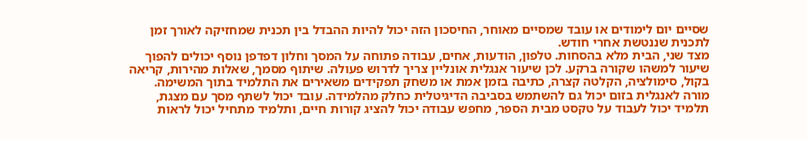שסיים יום לימודים או עובד שמסיים מאוחר, החיסכון הזה יכול להיות ההבדל בין תכנית שמחזיקה לאורך זמן לתכנית שננטשת אחרי חודש.
מצד שני, הבית מלא בהסחות. טלפון, הודעות, אחים, עבודה פתוחה על המסך וחלון דפדפן נוסף יכולים להפוך שיעור למשהו שקורה ברקע. לכן שיעור אנגלית אונליין צריך לדרוש פעולה. שיתוף מסמך, שאלות מהירות, קריאה בקול, סימולציה, הקלטה קצרה, כתיבה בזמן אמת או משחק תפקידים משאירים את התלמיד בתוך המשימה.
מורה לאנגלית בזום יכול גם להשתמש בסביבה הדיגיטלית כחלק מהלמידה. עובד יכול לשתף מסך עם מצגת, תלמיד יכול לעבוד על טקסט מבית הספר, מחפש עבודה יכול להציג קורות חיים, ותלמיד מתחיל יכול לראות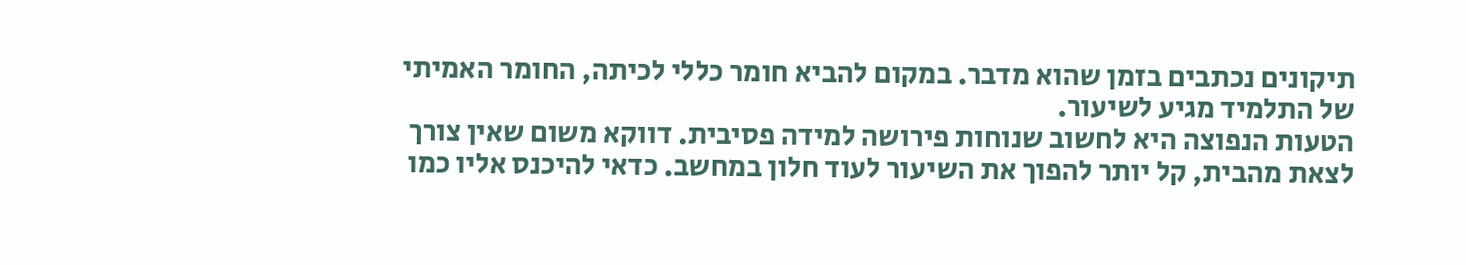תיקונים נכתבים בזמן שהוא מדבר. במקום להביא חומר כללי לכיתה, החומר האמיתי של התלמיד מגיע לשיעור.
הטעות הנפוצה היא לחשוב שנוחות פירושה למידה פסיבית. דווקא משום שאין צורך לצאת מהבית, קל יותר להפוך את השיעור לעוד חלון במחשב. כדאי להיכנס אליו כמו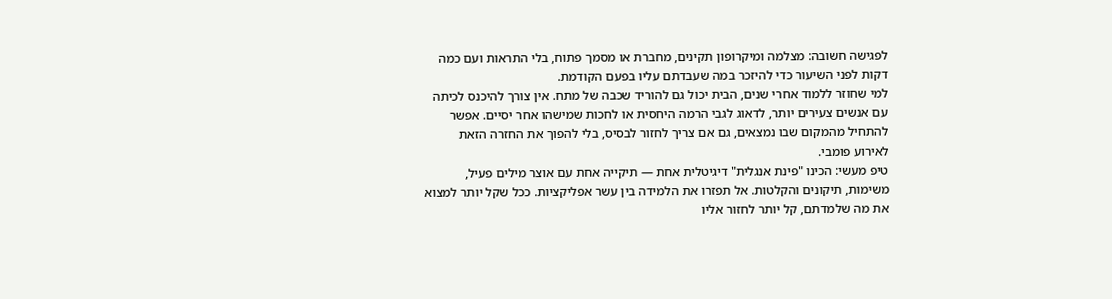לפגישה חשובה: מצלמה ומיקרופון תקינים, מחברת או מסמך פתוח, בלי התראות ועם כמה דקות לפני השיעור כדי להיזכר במה שעבדתם עליו בפעם הקודמת.
למי שחוזר ללמוד אחרי שנים, הבית יכול גם להוריד שכבה של מתח. אין צורך להיכנס לכיתה עם אנשים צעירים יותר, לדאוג לגבי הרמה היחסית או לחכות שמישהו אחר יסיים. אפשר להתחיל מהמקום שבו נמצאים, גם אם צריך לחזור לבסיס, בלי להפוך את החזרה הזאת לאירוע פומבי.
טיפ מעשי: הכינו "פינת אנגלית" דיגיטלית אחת — תיקייה אחת עם אוצר מילים פעיל, משימות, תיקונים והקלטות. אל תפזרו את הלמידה בין עשר אפליקציות. ככל שקל יותר למצוא את מה שלמדתם, קל יותר לחזור אליו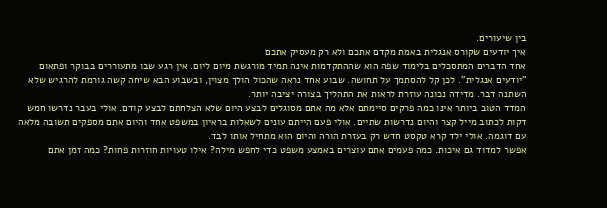בין שיעורים.
איך יודעים שקורס אנגלית באמת מקדם אתכם ולא רק מעסיק אתכם
אחד הדברים המתסכלים בלימוד שפה הוא שההתקדמות אינה תמיד מורגשת מיום ליום. אין רגע שבו מתעוררים בבוקר ופתאום "יודעים אנגלית". לכן קל להסתמך על תחושה. שבוע אחד נראה שהכול הולך מצוין, ובשבוע הבא שיחה קשה גורמת להרגיש שלא השתנה דבר. מדידה נכונה עוזרת לראות את התהליך בצורה יציבה יותר.
המדד הטוב ביותר אינו כמה פרקים סיימתם אלא מה אתם מסוגלים לבצע היום שלא הצלחתם לבצע קודם. אולי בעבר נדרשו חמש דקות לכתוב מייל קצר והיום נדרשות שתיים. אולי פעם הייתם עונים לשאלות בראיון במשפט אחד והיום אתם מספקים תשובה מלאה עם דוגמה. אולי ילד קרא טקסט חדש רק בעזרת הורה והיום הוא מתחיל אותו לבד.
אפשר למדוד גם איכות. כמה פעמים אתם עוצרים באמצע משפט כדי לחפש מילה? אילו טעויות חוזרות פחות? כמה זמן אתם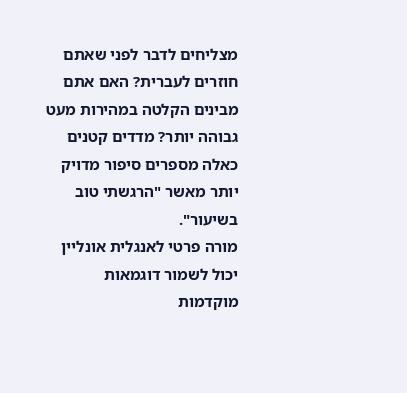מצליחים לדבר לפני שאתם חוזרים לעברית? האם אתם מבינים הקלטה במהירות מעט גבוהה יותר? מדדים קטנים כאלה מספרים סיפור מדויק יותר מאשר "הרגשתי טוב בשיעור".
מורה פרטי לאנגלית אונליין יכול לשמור דוגמאות מוקדמות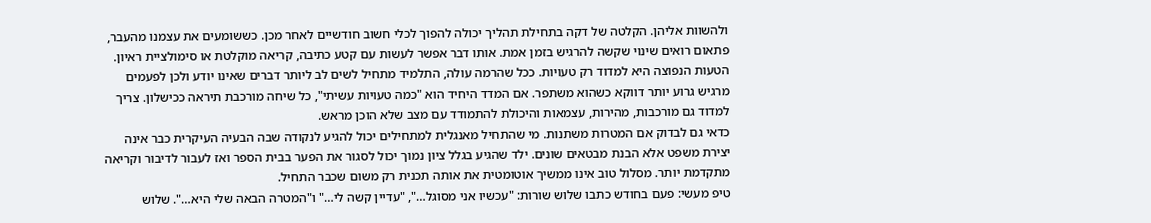ולהשוות אליהן. הקלטה של דקה בתחילת תהליך יכולה להפוך לכלי חשוב חודשיים לאחר מכן. כששומעים את עצמנו מהעבר, פתאום רואים שינוי שקשה להרגיש בזמן אמת. אותו דבר אפשר לעשות עם קטע כתיבה, קריאה מוקלטת או סימולציית ראיון.
הטעות הנפוצה היא למדוד רק טעויות. ככל שהרמה עולה, התלמיד מתחיל לשים לב ליותר דברים שאינו יודע ולכן לפעמים מרגיש גרוע יותר דווקא כשהוא משתפר. אם המדד היחיד הוא "כמה טעויות עשיתי", כל שיחה מורכבת תיראה ככישלון. צריך למדוד גם מורכבות, מהירות, עצמאות והיכולת להתמודד עם מצב שלא הוכן מראש.
כדאי גם לבדוק אם המטרות משתנות. מי שהתחיל מאנגלית למתחילים יכול להגיע לנקודה שבה הבעיה העיקרית כבר אינה יצירת משפט אלא הבנת מבטאים שונים. ילד שהגיע בגלל ציון נמוך יכול לסגור את הפער בבית הספר ואז לעבור לדיבור וקריאה מתקדמת יותר. מסלול טוב אינו ממשיך אוטומטית את אותה תכנית רק משום שכבר התחיל.
טיפ מעשי: פעם בחודש כתבו שלוש שורות: "עכשיו אני מסוגל…", "עדיין קשה לי…" ו"המטרה הבאה שלי היא…". שלוש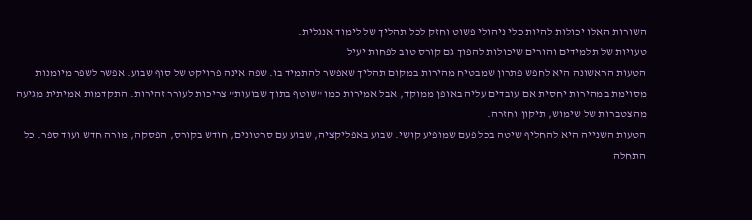השורות האלו יכולות להיות כלי ניהולי פשוט וחזק לכל תהליך של לימוד אנגלית.
טעויות של תלמידים והורים שיכולות להפוך גם קורס טוב לפחות יעיל
הטעות הראשונה היא לחפש פתרון שמבטיח מהירות במקום תהליך שאפשר להתמיד בו. שפה אינה פרויקט של סוף שבוע. אפשר לשפר מיומנות מסוימת במהירות יחסית אם עובדים עליה באופן ממוקד, אבל אמירות כמו "שוטף בתוך שבועות" צריכות לעורר זהירות. התקדמות אמיתית מגיעה מהצטברות של שימוש, תיקון וחזרה.
הטעות השנייה היא להחליף שיטה בכל פעם שמופיע קושי. שבוע באפליקציה, שבוע עם סרטונים, חודש בקורס, הפסקה, מורה חדש ועוד ספר. כל התחלה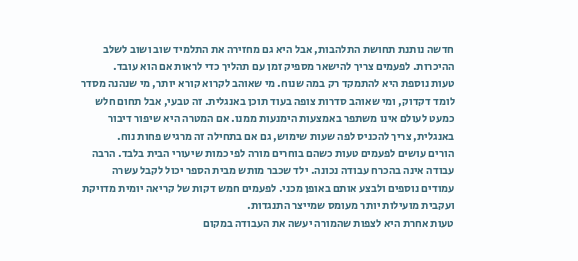חדשה נותנת תחושת התלהבות, אבל היא גם מחזירה את התלמיד שוב ושוב לשלב ההיכרות. לפעמים צריך להישאר מספיק זמן עם תהליך כדי לראות אם הוא עובד.
טעות נוספת היא להתמקד רק במה שנוח. מי שאוהב לקרוא קורא יותר, מי שנהנה מסדר לומד דקדוק, ומי שאוהב סדרות צופה בעוד תוכן באנגלית. זה טבעי, אבל תחום חלש כמעט לעולם אינו משתפר באמצעות הימנעות ממנו. אם המטרה היא שיפור דיבור באנגלית, צריך להכניס לפה שעות שימוש, גם אם בתחילה זה מרגיש פחות נוח.
הורים עושים לפעמים טעות כשהם בוחרים מורה לפי כמות שיעורי הבית בלבד. הרבה עבודה אינה בהכרח עבודה נכונה. ילד שכבר מותש מבית הספר יכול לקבל עשרה עמודים נוספים ולבצע אותם באופן מכני. לפעמים חמש דקות של קריאה יומית מדויקת ועקבית מועילות יותר מעומס שמייצר התנגדות.
טעות אחרת היא לצפות שהמורה יעשה את העבודה במקום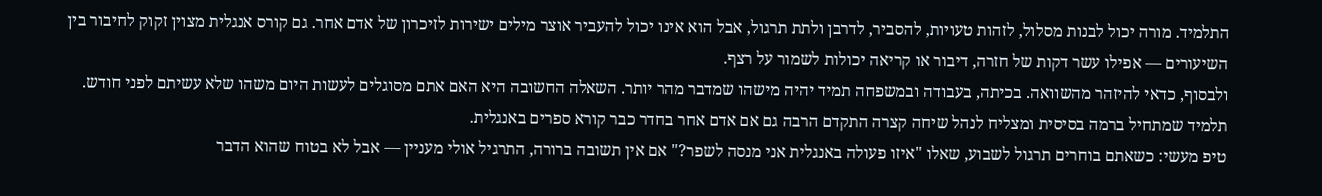התלמיד. מורה יכול לבנות מסלול, לזהות טעויות, להסביר, לדרבן ולתת תרגול, אבל הוא אינו יכול להעביר אוצר מילים ישירות לזיכרון של אדם אחר. גם קורס אנגלית מצוין זקוק לחיבור בין השיעורים — אפילו עשר דקות של חזרה, דיבור או קריאה יכולות לשמור על רצף.
ולבסוף, כדאי להיזהר מהשוואה. בכיתה, בעבודה ובמשפחה תמיד יהיה מישהו שמדבר מהר יותר. השאלה החשובה היא האם אתם מסוגלים לעשות היום משהו שלא עשיתם לפני חודש. תלמיד שמתחיל ברמה בסיסית ומצליח לנהל שיחה קצרה התקדם הרבה גם אם אדם אחר בחדר כבר קורא ספרים באנגלית.
טיפ מעשי: כשאתם בוחרים תרגול לשבוע, שאלו "איזו פעולה באנגלית אני מנסה לשפר?" אם אין תשובה ברורה, התרגיל אולי מעניין — אבל לא בטוח שהוא הדבר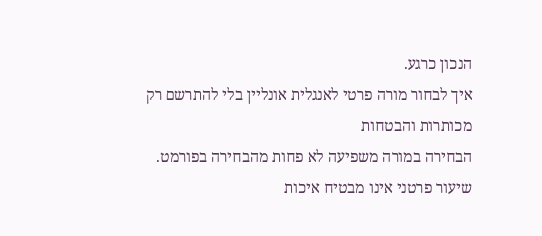הנכון כרגע.
איך לבחור מורה פרטי לאנגלית אונליין בלי להתרשם רק מכותרות והבטחות
הבחירה במורה משפיעה לא פחות מהבחירה בפורמט. שיעור פרטני אינו מבטיח איכות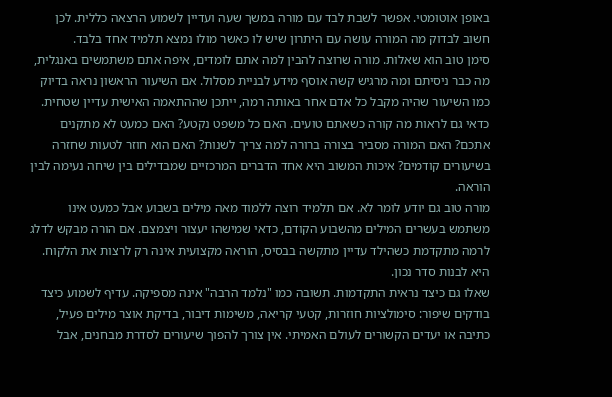באופן אוטומטי. אפשר לשבת לבד עם מורה במשך שעה ועדיין לשמוע הרצאה כללית. לכן חשוב לבדוק מה המורה עושה עם היתרון שיש לו כאשר מולו נמצא תלמיד אחד בלבד.
סימן טוב הוא שאלות. מורה שרוצה להבין למה אתם לומדים, איפה אתם משתמשים באנגלית, מה כבר ניסיתם ומה מרגיש קשה אוסף מידע לבניית מסלול. אם השיעור הראשון נראה בדיוק כמו השיעור שהיה מקבל כל אדם אחר באותה רמה, ייתכן שההתאמה האישית עדיין שטחית.
כדאי גם לראות מה קורה כשאתם טועים. האם כל משפט נקטע? האם כמעט לא מתקנים אתכם? האם המורה מסביר בצורה ברורה למה צריך לשנות? האם הוא חוזר לטעות שחזרה בשיעורים קודמים? איכות המשוב היא אחד הדברים המרכזיים שמבדילים בין שיחה נעימה לבין הוראה.
מורה טוב גם יודע לומר לא. אם תלמיד רוצה ללמוד מאה מילים בשבוע אבל כמעט אינו משתמש בעשרים המילים מהשבוע הקודם, כדאי שמישהו יעצור ויצמצם. אם הורה מבקש לדלג לרמה מתקדמת כשהילד עדיין מתקשה בבסיס, הוראה מקצועית אינה רק לרצות את הלקוח. היא לבנות סדר נכון.
שאלו גם כיצד נראית התקדמות. תשובה כמו "נלמד הרבה" אינה מספיקה. עדיף לשמוע כיצד בודקים שיפור: סימולציות חוזרות, קטעי קריאה, משימות דיבור, בדיקת אוצר מילים פעיל, כתיבה או יעדים הקשורים לעולם האמיתי. אין צורך להפוך שיעורים לסדרת מבחנים, אבל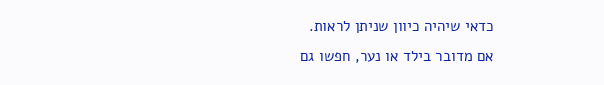כדאי שיהיה כיוון שניתן לראות.
אם מדובר בילד או נער, חפשו גם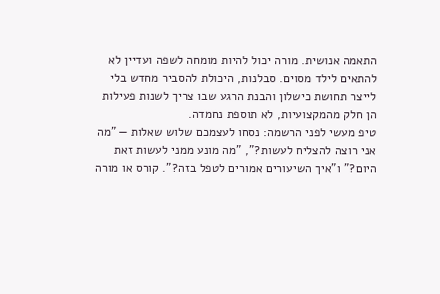התאמה אנושית. מורה יכול להיות מומחה לשפה ועדיין לא להתאים לילד מסוים. סבלנות, היכולת להסביר מחדש בלי לייצר תחושת כישלון והבנת הרגע שבו צריך לשנות פעילות הן חלק מהמקצועיות, לא תוספת נחמדה.
טיפ מעשי לפני הרשמה: נסחו לעצמכם שלוש שאלות — "מה אני רוצה להצליח לעשות?", "מה מונע ממני לעשות זאת היום?" ו"איך השיעורים אמורים לטפל בזה?". קורס או מורה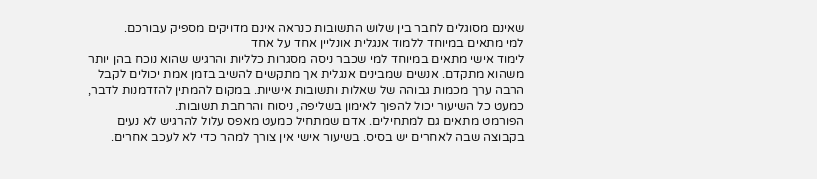שאינם מסוגלים לחבר בין שלוש התשובות כנראה אינם מדויקים מספיק עבורכם.
למי מתאים במיוחד ללמוד אנגלית אונליין אחד על אחד
לימוד אישי מתאים במיוחד למי שכבר ניסה מסגרות כלליות והרגיש שהוא נוכח בהן יותר משהוא מתקדם. אנשים שמבינים אנגלית אך מתקשים להשיב בזמן אמת יכולים לקבל הרבה ערך מכמות גבוהה של שאלות ותשובות אישיות. במקום להמתין להזדמנות לדבר, כמעט כל השיעור יכול להפוך לאימון בשליפה, ניסוח והרחבת תשובות.
הפורמט מתאים גם למתחילים. אדם שמתחיל כמעט מאפס עלול להרגיש לא נעים בקבוצה שבה לאחרים יש בסיס. בשיעור אישי אין צורך למהר כדי לא לעכב אחרים.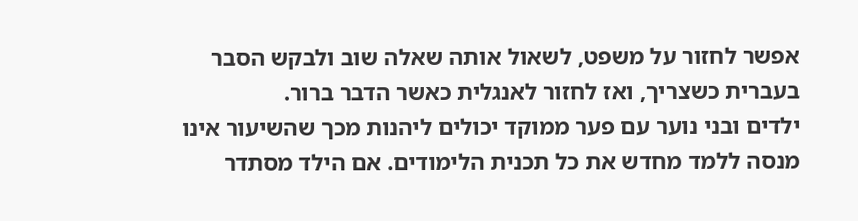אפשר לחזור על משפט, לשאול אותה שאלה שוב ולבקש הסבר בעברית כשצריך, ואז לחזור לאנגלית כאשר הדבר ברור.
ילדים ובני נוער עם פער ממוקד יכולים ליהנות מכך שהשיעור אינו מנסה ללמד מחדש את כל תכנית הלימודים. אם הילד מסתדר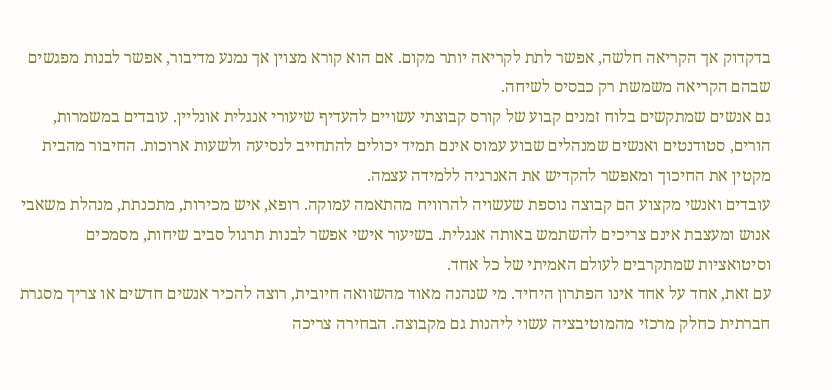בדקדוק אך הקריאה חלשה, אפשר לתת לקריאה יותר מקום. אם הוא קורא מצוין אך נמנע מדיבור, אפשר לבנות מפגשים שבהם הקריאה משמשת רק כבסיס לשיחה.
גם אנשים שמתקשים בלוח זמנים קבוע של קורס קבוצתי עשויים להעדיף שיעורי אנגלית אונליין. עובדים במשמרות, הורים, סטודנטים ואנשים שמנהלים שבוע עמוס אינם תמיד יכולים להתחייב לנסיעה ולשעות ארוכות. החיבור מהבית מקטין את החיכוך ומאפשר להקדיש את האנרגיה ללמידה עצמה.
עובדים ואנשי מקצוע הם קבוצה נוספת שעשויה להרוויח מהתאמה עמוקה. רופא, איש מכירות, מתכנתת, מנהלת משאבי אנוש ומעצבת אינם צריכים להשתמש באותה אנגלית. בשיעור אישי אפשר לבנות תרגול סביב שיחות, מסמכים וסיטואציות שמתקרבים לעולם האמיתי של כל אחד.
עם זאת, אחד על אחד אינו הפתרון היחיד. מי שנהנה מאוד מהשוואה חיובית, רוצה להכיר אנשים חדשים או צריך מסגרת חברתית כחלק מרכזי מהמוטיבציה עשוי ליהנות גם מקבוצה. הבחירה צריכה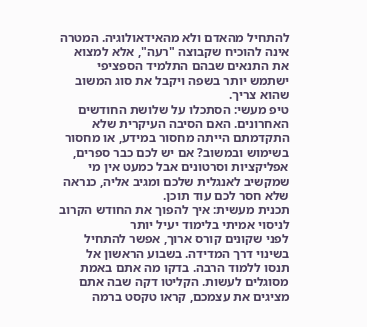להתחיל מהאדם ולא מהאידאולוגיה. המטרה אינה להוכיח שקבוצה "רעה", אלא למצוא את התנאים שבהם התלמיד הספציפי ישתמש יותר בשפה ויקבל את סוג המשוב שהוא צריך.
טיפ מעשי: הסתכלו על שלושת החודשים האחרונים. האם הסיבה העיקרית שלא התקדמתם הייתה מחסור במידע, או מחסור בשימוש ובמשוב? אם יש לכם כבר ספרים, אפליקציות וסרטונים אבל כמעט אין מי שמקשיב לאנגלית שלכם ומגיב אליה, כנראה שלא חסר לכם עוד תוכן.
תכנית מעשית: איך להפוך את החודש הקרוב לניסוי אמיתי בלימוד יעיל יותר
לפני שקונים קורס ארוך, אפשר להתחיל בשינוי דרך המדידה. בשבוע הראשון אל תנסו ללמוד הרבה. בדקו מה אתם באמת מסוגלים לעשות. הקליטו דקה שבה אתם מציגים את עצמכם, קראו טקסט ברמה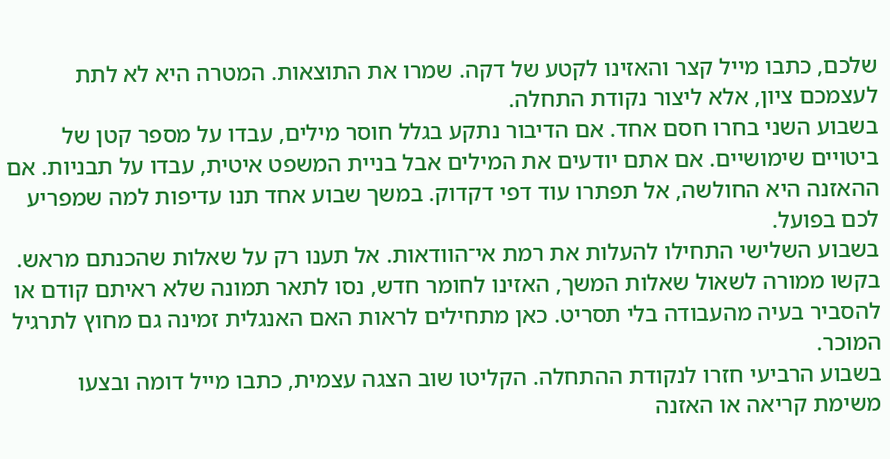שלכם, כתבו מייל קצר והאזינו לקטע של דקה. שמרו את התוצאות. המטרה היא לא לתת לעצמכם ציון, אלא ליצור נקודת התחלה.
בשבוע השני בחרו חסם אחד. אם הדיבור נתקע בגלל חוסר מילים, עבדו על מספר קטן של ביטויים שימושיים. אם אתם יודעים את המילים אבל בניית המשפט איטית, עבדו על תבניות. אם ההאזנה היא החולשה, אל תפתרו עוד דפי דקדוק. במשך שבוע אחד תנו עדיפות למה שמפריע לכם בפועל.
בשבוע השלישי התחילו להעלות את רמת אי־הוודאות. אל תענו רק על שאלות שהכנתם מראש. בקשו ממורה לשאול שאלות המשך, האזינו לחומר חדש, נסו לתאר תמונה שלא ראיתם קודם או להסביר בעיה מהעבודה בלי תסריט. כאן מתחילים לראות האם האנגלית זמינה גם מחוץ לתרגיל המוכר.
בשבוע הרביעי חזרו לנקודת ההתחלה. הקליטו שוב הצגה עצמית, כתבו מייל דומה ובצעו משימת קריאה או האזנה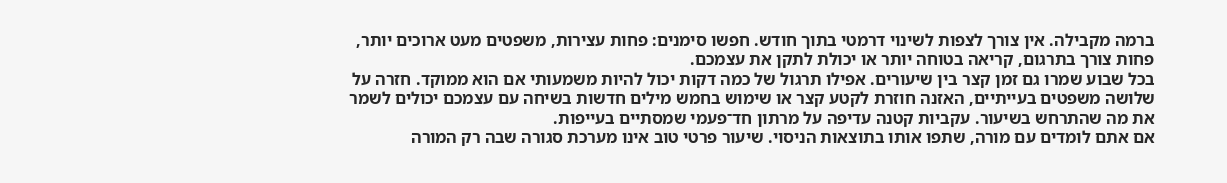ברמה מקבילה. אין צורך לצפות לשינוי דרמטי בתוך חודש. חפשו סימנים: פחות עצירות, משפטים מעט ארוכים יותר, פחות צורך בתרגום, קריאה בטוחה יותר או יכולת לתקן את עצמכם.
בכל שבוע שמרו גם זמן קצר בין שיעורים. אפילו תרגול של כמה דקות יכול להיות משמעותי אם הוא ממוקד. חזרה על שלושה משפטים בעייתיים, האזנה חוזרת לקטע קצר או שימוש בחמש מילים חדשות בשיחה עם עצמכם יכולים לשמר את מה שהתרחש בשיעור. עקביות קטנה עדיפה על מרתון חד־פעמי שמסתיים בעייפות.
אם אתם לומדים עם מורה, שתפו אותו בתוצאות הניסוי. שיעור פרטי טוב אינו מערכת סגורה שבה רק המורה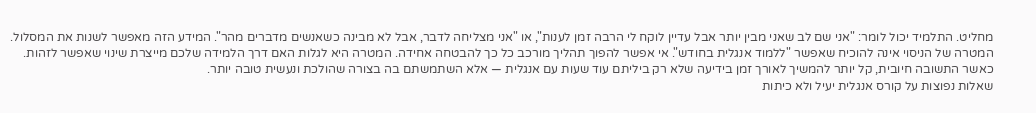מחליט. התלמיד יכול לומר: "אני שם לב שאני מבין יותר אבל עדיין לוקח לי הרבה זמן לענות", או "אני מצליחה לדבר, אבל לא מבינה כשאנשים מדברים מהר". המידע הזה מאפשר לשנות את המסלול.
המטרה של הניסוי אינה להוכיח שאפשר "ללמוד אנגלית בחודש". אי אפשר להפוך תהליך מורכב כל כך להבטחה אחידה. המטרה היא לגלות האם דרך הלמידה שלכם מייצרת שינוי שאפשר לזהות. כאשר התשובה חיובית, קל יותר להמשיך לאורך זמן בידיעה שלא רק ביליתם עוד שעות עם אנגלית — אלא השתמשתם בה בצורה שהולכת ונעשית טובה יותר.
שאלות נפוצות על קורס אנגלית יעיל ולא כיתות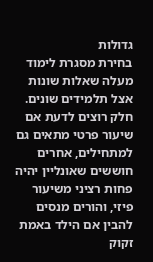גדולות
בחירת מסגרת לימוד מעלה שאלות שונות אצל תלמידים שונים. חלק רוצים לדעת אם שיעור פרטי מתאים גם למתחילים, אחרים חוששים שאונליין יהיה פחות רציני משיעור פיזי, והורים מנסים להבין אם הילד באמת זקוק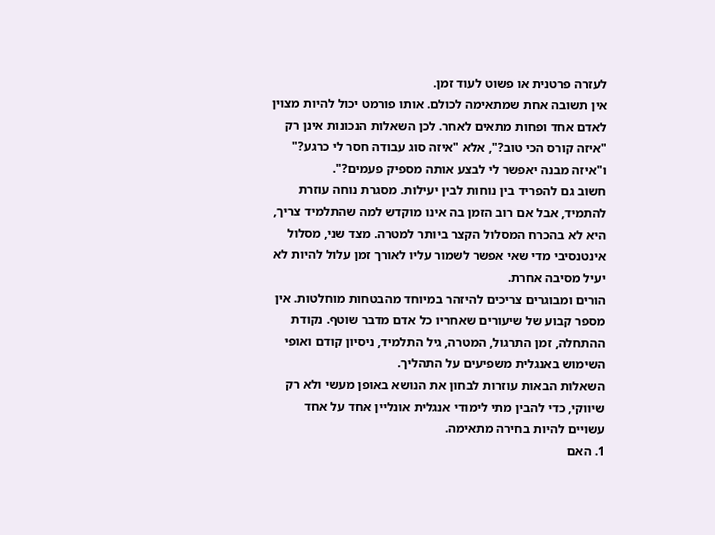לעזרה פרטנית או פשוט לעוד זמן.
אין תשובה אחת שמתאימה לכולם. אותו פורמט יכול להיות מצוין לאדם אחד ופחות מתאים לאחר. לכן השאלות הנכונות אינן רק "איזה קורס הכי טוב?", אלא "איזה סוג עבודה חסר לי כרגע?" ו"איזה מבנה יאפשר לי לבצע אותה מספיק פעמים?".
חשוב גם להפריד בין נוחות לבין יעילות. מסגרת נוחה עוזרת להתמיד, אבל אם רוב הזמן בה אינו מוקדש למה שהתלמיד צריך, היא לא בהכרח המסלול הקצר ביותר למטרה. מצד שני, מסלול אינטנסיבי מדי שאי אפשר לשמור עליו לאורך זמן עלול להיות לא יעיל מסיבה אחרת.
הורים ומבוגרים צריכים להיזהר במיוחד מהבטחות מוחלטות. אין מספר קבוע של שיעורים שאחריו כל אדם מדבר שוטף. נקודת ההתחלה, זמן התרגול, המטרה, גיל התלמיד, ניסיון קודם ואופי השימוש באנגלית משפיעים על התהליך.
השאלות הבאות עוזרות לבחון את הנושא באופן מעשי ולא רק שיווקי, כדי להבין מתי לימודי אנגלית אונליין אחד על אחד עשויים להיות בחירה מתאימה.
1. האם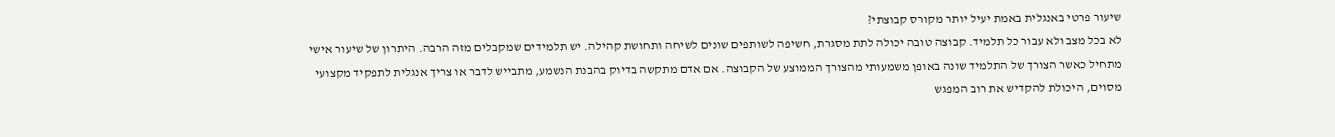שיעור פרטי באנגלית באמת יעיל יותר מקורס קבוצתי?
לא בכל מצב ולא עבור כל תלמיד. קבוצה טובה יכולה לתת מסגרת, חשיפה לשותפים שונים לשיחה ותחושת קהילה. יש תלמידים שמקבלים מזה הרבה. היתרון של שיעור אישי מתחיל כאשר הצורך של התלמיד שונה באופן משמעותי מהצורך הממוצע של הקבוצה. אם אדם מתקשה בדיוק בהבנת הנשמע, מתבייש לדבר או צריך אנגלית לתפקיד מקצועי מסוים, היכולת להקדיש את רוב המפגש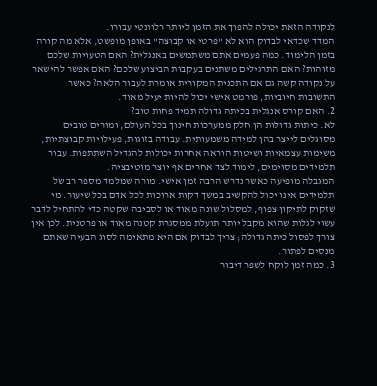לנקודה הזאת יכולה להפוך את הזמן ליותר רלוונטי עבורו.
המדד שכדאי לבדוק הוא לא "פרטי או קבוצה" באופן מופשט, אלא מה קורה בזמן הלימוד. כמה פעמים אתם משתמשים באנגלית? האם הטעויות שלכם מזוהות? האם התרגילים משתנים בעקבות הביצוע שלכם? האם אפשר להישאר על נקודה קשה גם אם התכנית המקורית אומרת לעבור הלאה? כאשר התשובות חיוביות, פורמט אישי יכול להיות יעיל מאוד.
2. האם קורס אנגלית בכיתה גדולה תמיד פחות טוב?
לא. כיתות גדולות הן חלק ממערכות חינוך בכל העולם, ומורים טובים מסוגלים לייצר בהן למידה משמעותית. עבודה בזוגות, פעילויות קבוצתיות, משימות עצמאיות ושיטות הוראה אחרות יכולות להגדיל השתתפות. עבור תלמידים מסוימים, לימוד לצד אחרים אף יוצר מוטיבציה.
המגבלה מופיעה כאשר נדרש הרבה זמן אישי. מורה שמלמד מספר רב של תלמידים אינו יכול להקשיב במשך דקות ארוכות לכל אדם בכל שיעור. מי שזקוק לתיקון צפוף, למסלול שונה מאוד או לסביבה שקטה כדי להתחיל לדבר עשוי לגלות שהוא מקבל יותר תועלת ממסגרת קטנה מאוד או פרטנית. לכן אין צורך לפסול כיתה גדולה; צריך לבדוק אם היא מתאימה לסוג הבעיה שאתם מנסים לפתור.
3. כמה זמן לוקח לשפר דיבור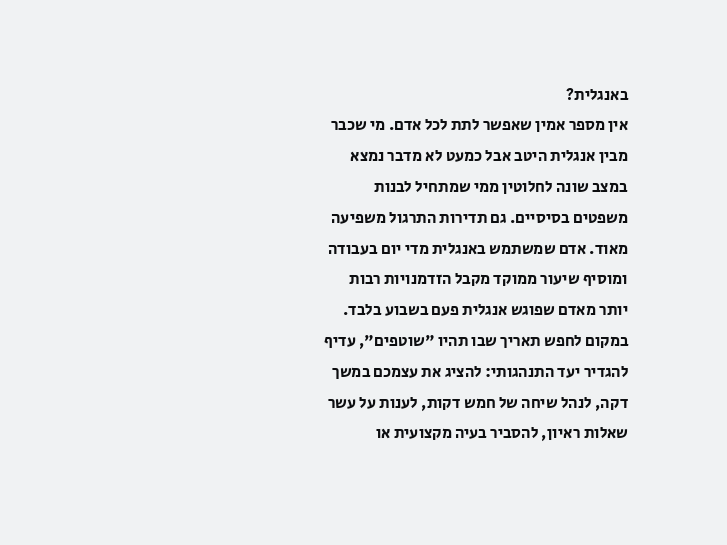באנגלית?
אין מספר אמין שאפשר לתת לכל אדם. מי שכבר מבין אנגלית היטב אבל כמעט לא מדבר נמצא במצב שונה לחלוטין ממי שמתחיל לבנות משפטים בסיסיים. גם תדירות התרגול משפיעה מאוד. אדם שמשתמש באנגלית מדי יום בעבודה ומוסיף שיעור ממוקד מקבל הזדמנויות רבות יותר מאדם שפוגש אנגלית פעם בשבוע בלבד.
במקום לחפש תאריך שבו תהיו "שוטפים", עדיף להגדיר יעד התנהגותי: להציג את עצמכם במשך דקה, לנהל שיחה של חמש דקות, לענות על עשר שאלות ראיון, להסביר בעיה מקצועית או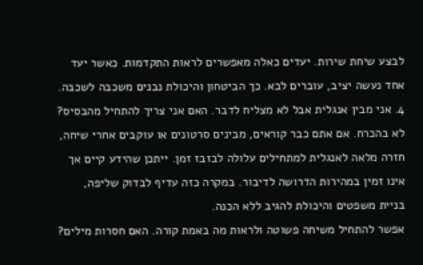לבצע שיחת שירות. יעדים כאלה מאפשרים לראות התקדמות. כאשר יעד אחד נעשה יציב, עוברים לבא. כך הביטחון והיכולת נבנים משכבה לשכבה.
4. אני מבין אנגלית אבל לא מצליח לדבר. האם אני צריך להתחיל מהבסיס?
לא בהכרח. אם אתם כבר קוראים, מבינים סרטונים או עוקבים אחרי שיחה, חזרה מלאה לאנגלית למתחילים עלולה לבזבז זמן. ייתכן שהידע קיים אך אינו זמין במהירות הדרושה לדיבור. במקרה כזה עדיף לבדוק שליפה, בניית משפטים והיכולת להגיב ללא הכנה.
אפשר להתחיל משיחה פשוטה ולראות מה באמת קורה. האם חסרות מילים?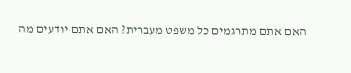האם אתם מתרגמים כל משפט מעברית? האם אתם יודעים מה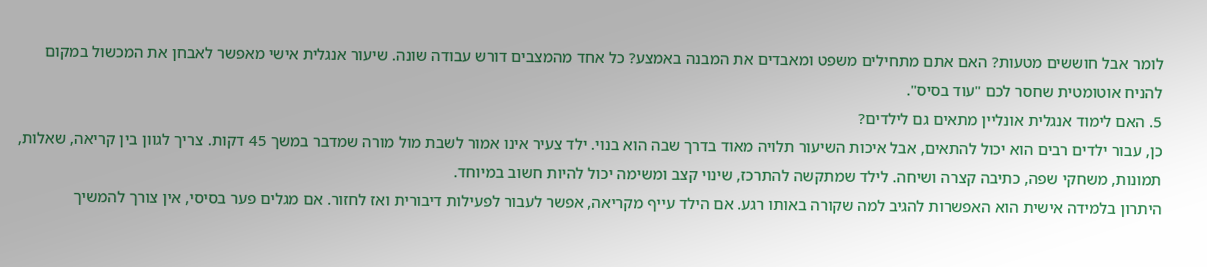לומר אבל חוששים מטעות? האם אתם מתחילים משפט ומאבדים את המבנה באמצע? כל אחד מהמצבים דורש עבודה שונה. שיעור אנגלית אישי מאפשר לאבחן את המכשול במקום להניח אוטומטית שחסר לכם "עוד בסיס".
5. האם לימוד אנגלית אונליין מתאים גם לילדים?
כן, עבור ילדים רבים הוא יכול להתאים, אבל איכות השיעור תלויה מאוד בדרך שבה הוא בנוי. ילד צעיר אינו אמור לשבת מול מורה שמדבר במשך 45 דקות. צריך לגוון בין קריאה, שאלות, תמונות, משחקי שפה, כתיבה קצרה ושיחה. לילד שמתקשה להתרכז, שינוי קצב ומשימה יכול להיות חשוב במיוחד.
היתרון בלמידה אישית הוא האפשרות להגיב למה שקורה באותו רגע. אם הילד עייף מקריאה, אפשר לעבור לפעילות דיבורית ואז לחזור. אם מגלים פער בסיסי, אין צורך להמשיך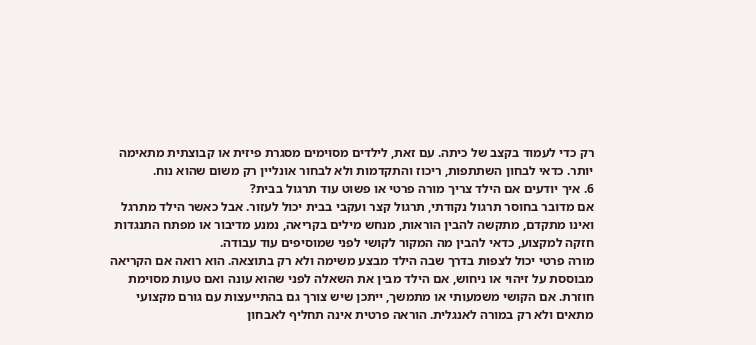רק כדי לעמוד בקצב של כיתה. עם זאת, לילדים מסוימים מסגרת פיזית או קבוצתית מתאימה יותר. כדאי לבחון השתתפות, ריכוז והתקדמות ולא לבחור אונליין רק משום שהוא נוח.
6. איך יודעים אם הילד צריך מורה פרטי או פשוט עוד תרגול בבית?
אם מדובר בחוסר תרגול נקודתי, תרגול קצר ועקבי בבית יכול לעזור. אבל כאשר הילד מתרגל ואינו מתקדם, מתקשה להבין הוראות, מנחש מילים בקריאה, נמנע מדיבור או מפתח התנגדות חזקה למקצוע, כדאי להבין מה המקור לקושי לפני שמוסיפים עוד עבודה.
מורה פרטי יכול לצפות בדרך שבה הילד מבצע משימה ולא רק בתוצאה. הוא רואה אם הקריאה מבוססת על זיהוי או ניחוש, אם הילד מבין את השאלה לפני שהוא עונה ואם טעות מסוימת חוזרת. אם הקושי משמעותי או מתמשך, ייתכן שיש צורך גם בהתייעצות עם גורם מקצועי מתאים ולא רק במורה לאנגלית. הוראה פרטית אינה תחליף לאבחון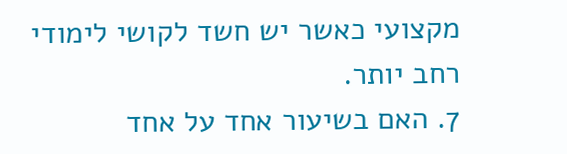מקצועי כאשר יש חשד לקושי לימודי רחב יותר.
7. האם בשיעור אחד על אחד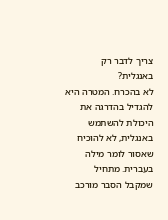צריך לדבר רק באנגלית?
לא בהכרח. המטרה היא להגדיל בהדרגה את היכולת להשתמש באנגלית, לא להוכיח שאסור לומר מילה בעברית. מתחיל שמקבל הסבר מורכב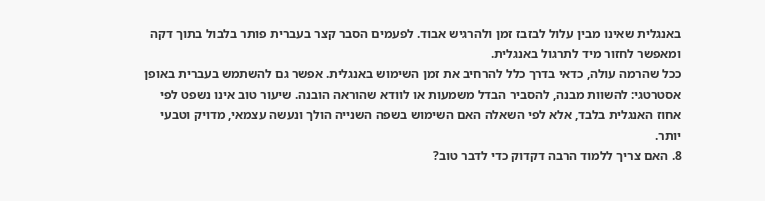באנגלית שאינו מבין עלול לבזבז זמן ולהרגיש אבוד. לפעמים הסבר קצר בעברית פותר בלבול בתוך דקה ומאפשר לחזור מיד לתרגול באנגלית.
ככל שהרמה עולה, כדאי בדרך כלל להרחיב את זמן השימוש באנגלית. אפשר גם להשתמש בעברית באופן אסטרטגי: להשוות מבנה, להסביר הבדל משמעות או לוודא שהוראה הובנה. שיעור טוב אינו נשפט לפי אחוז האנגלית בלבד, אלא לפי השאלה האם השימוש בשפה השנייה הולך ונעשה עצמאי, מדויק וטבעי יותר.
8. האם צריך ללמוד הרבה דקדוק כדי לדבר טוב?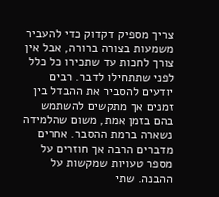צריך מספיק דקדוק כדי להעביר משמעות בצורה ברורה, אבל אין צורך לחכות עד שתכירו כל כלל לפני שתתחילו לדבר. רבים יודעים להסביר את ההבדל בין זמנים אך מתקשים להשתמש בהם בזמן אמת, משום שהלמידה נשארה ברמת ההסבר. אחרים מדברים הרבה אך חוזרים על מספר טעויות שמקשות על ההבנה. שתי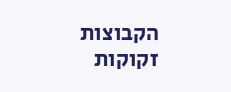הקבוצות זקוקות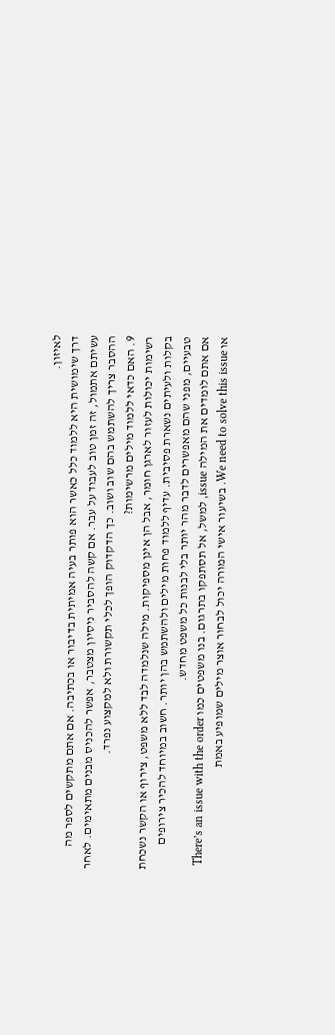לאיזון.
דרך שימושית היא ללמוד כלל כאשר הוא פותר בעיה אמיתית בדיבור או בכתיבה. אם אתם מתקשים לספר מה עשיתם אתמול, זה זמן טוב לעבוד על עבר. אם קשה להסביר ניסיון מצטבר, אפשר להכניס מבנים מתאימים. לאחר ההסבר צריך להשתמש בהם שוב ושוב. כך הדקדוק הופך לכלי תקשורת ולא למקצוע נפרד.
9. האם כדאי ללמוד מילים מרשימות?
רשימות יכולות לעזור לארגן חומר, אבל הן אינן מספיקות. מילה שנלמדה לבד ללא משפט, צירוף או הקשר נשכחת בקלות ולעיתים נשארת פסיבית. עדיף ללמוד פחות מילים ולהשתמש בהן יותר. חשוב במיוחד להכיר צירופים טבעיים, מפני שהם מאפשרים לדבר מהר יותר בלי לבנות כל משפט מחדש.
אם אתם לומדים את המילה issue, למשל, אל תסתפקו בתרגום. בנו משפטים כמו There’s an issue with the order או We need to solve this issue. בשיעור אישי המורה יכול לבחור אוצר מילים שמופיע באמת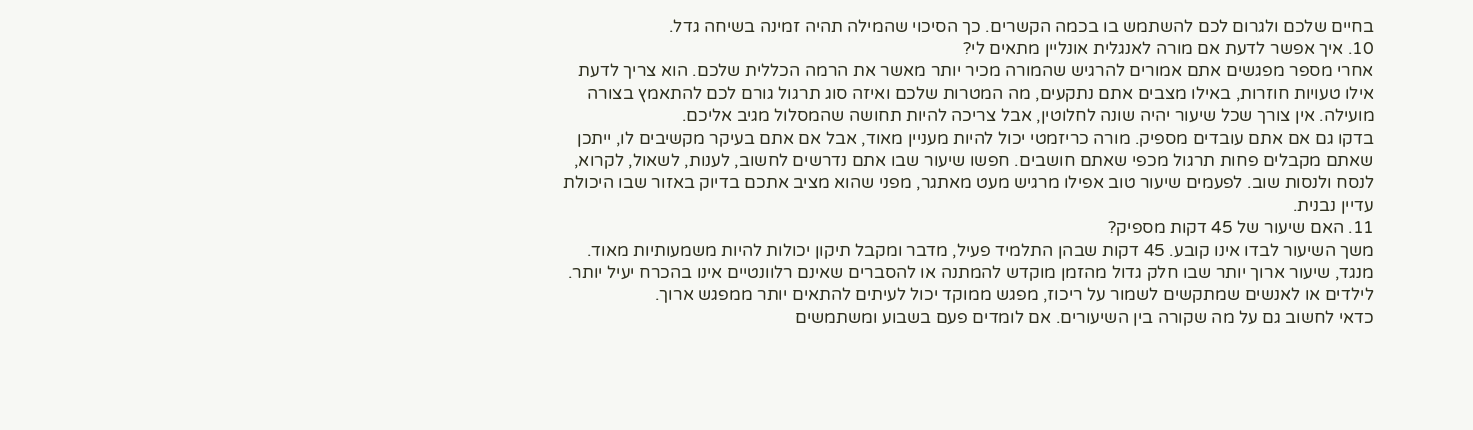בחיים שלכם ולגרום לכם להשתמש בו בכמה הקשרים. כך הסיכוי שהמילה תהיה זמינה בשיחה גדל.
10. איך אפשר לדעת אם מורה לאנגלית אונליין מתאים לי?
אחרי מספר מפגשים אתם אמורים להרגיש שהמורה מכיר יותר מאשר את הרמה הכללית שלכם. הוא צריך לדעת אילו טעויות חוזרות, באילו מצבים אתם נתקעים, מה המטרות שלכם ואיזה סוג תרגול גורם לכם להתאמץ בצורה מועילה. אין צורך שכל שיעור יהיה שונה לחלוטין, אבל צריכה להיות תחושה שהמסלול מגיב אליכם.
בדקו גם אם אתם עובדים מספיק. מורה כריזמטי יכול להיות מעניין מאוד, אבל אם אתם בעיקר מקשיבים לו, ייתכן שאתם מקבלים פחות תרגול מכפי שאתם חושבים. חפשו שיעור שבו אתם נדרשים לחשוב, לענות, לשאול, לקרוא, לנסח ולנסות שוב. לפעמים שיעור טוב אפילו מרגיש מעט מאתגר, מפני שהוא מציב אתכם בדיוק באזור שבו היכולת עדיין נבנית.
11. האם שיעור של 45 דקות מספיק?
משך השיעור לבדו אינו קובע. 45 דקות שבהן התלמיד פעיל, מדבר ומקבל תיקון יכולות להיות משמעותיות מאוד. מנגד, שיעור ארוך יותר שבו חלק גדול מהזמן מוקדש להמתנה או להסברים שאינם רלוונטיים אינו בהכרח יעיל יותר. לילדים או לאנשים שמתקשים לשמור על ריכוז, מפגש ממוקד יכול לעיתים להתאים יותר ממפגש ארוך.
כדאי לחשוב גם על מה שקורה בין השיעורים. אם לומדים פעם בשבוע ומשתמשים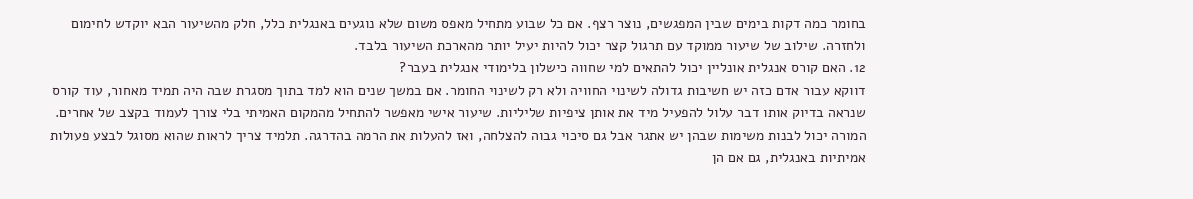בחומר כמה דקות בימים שבין המפגשים, נוצר רצף. אם כל שבוע מתחיל מאפס משום שלא נוגעים באנגלית כלל, חלק מהשיעור הבא יוקדש לחימום ולחזרה. שילוב של שיעור ממוקד עם תרגול קצר יכול להיות יעיל יותר מהארכת השיעור בלבד.
12. האם קורס אנגלית אונליין יכול להתאים למי שחווה כישלון בלימודי אנגלית בעבר?
דווקא עבור אדם כזה יש חשיבות גדולה לשינוי החוויה ולא רק לשינוי החומר. אם במשך שנים הוא למד בתוך מסגרת שבה היה תמיד מאחור, עוד קורס שנראה בדיוק אותו דבר עלול להפעיל מיד את אותן ציפיות שליליות. שיעור אישי מאפשר להתחיל מהמקום האמיתי בלי צורך לעמוד בקצב של אחרים.
המורה יכול לבנות משימות שבהן יש אתגר אבל גם סיכוי גבוה להצלחה, ואז להעלות את הרמה בהדרגה. תלמיד צריך לראות שהוא מסוגל לבצע פעולות אמיתיות באנגלית, גם אם הן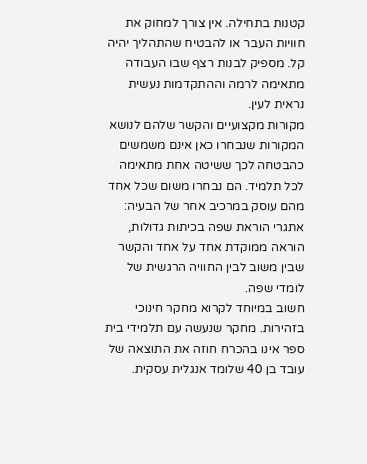קטנות בתחילה. אין צורך למחוק את חוויות העבר או להבטיח שהתהליך יהיה קל. מספיק לבנות רצף שבו העבודה מתאימה לרמה וההתקדמות נעשית נראית לעין.
מקורות מקצועיים והקשר שלהם לנושא
המקורות שנבחרו כאן אינם משמשים כהבטחה לכך ששיטה אחת מתאימה לכל תלמיד. הם נבחרו משום שכל אחד מהם עוסק במרכיב אחר של הבעיה: אתגרי הוראת שפה בכיתות גדולות, הוראה ממוקדת אחד על אחד והקשר שבין משוב לבין החוויה הרגשית של לומדי שפה.
חשוב במיוחד לקרוא מחקר חינוכי בזהירות. מחקר שנעשה עם תלמידי בית ספר אינו בהכרח חוזה את התוצאה של עובד בן 40 שלומד אנגלית עסקית.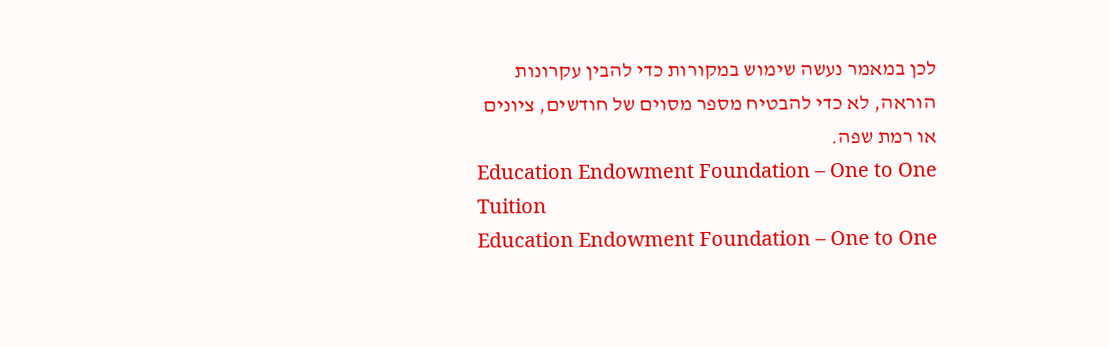לכן במאמר נעשה שימוש במקורות כדי להבין עקרונות הוראה, לא כדי להבטיח מספר מסוים של חודשים, ציונים או רמת שפה.
Education Endowment Foundation – One to One Tuition
Education Endowment Foundation – One to One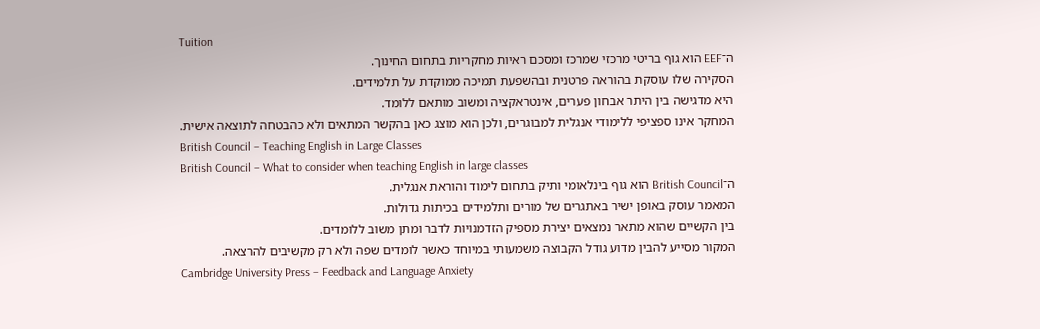Tuition
ה־EEF הוא גוף בריטי מרכזי שמרכז ומסכם ראיות מחקריות בתחום החינוך.
הסקירה שלו עוסקת בהוראה פרטנית ובהשפעת תמיכה ממוקדת על תלמידים.
היא מדגישה בין היתר אבחון פערים, אינטראקציה ומשוב מותאם ללומד.
המחקר אינו ספציפי ללימודי אנגלית למבוגרים, ולכן הוא מוצג כאן בהקשר המתאים ולא כהבטחה לתוצאה אישית.
British Council – Teaching English in Large Classes
British Council – What to consider when teaching English in large classes
ה־British Council הוא גוף בינלאומי ותיק בתחום לימוד והוראת אנגלית.
המאמר עוסק באופן ישיר באתגרים של מורים ותלמידים בכיתות גדולות.
בין הקשיים שהוא מתאר נמצאים יצירת מספיק הזדמנויות לדבר ומתן משוב ללומדים.
המקור מסייע להבין מדוע גודל הקבוצה משמעותי במיוחד כאשר לומדים שפה ולא רק מקשיבים להרצאה.
Cambridge University Press – Feedback and Language Anxiety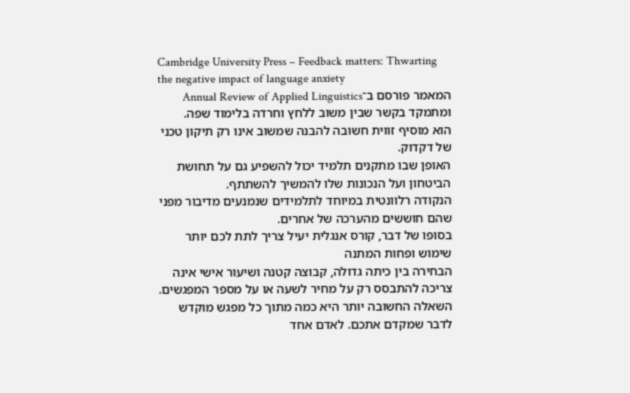Cambridge University Press – Feedback matters: Thwarting the negative impact of language anxiety
המאמר פורסם ב־Annual Review of Applied Linguistics ומתמקד בקשר שבין משוב ללחץ וחרדה בלימוד שפה.
הוא מוסיף זווית חשובה להבנה שמשוב אינו רק תיקון טכני של דקדוק.
האופן שבו מתקנים תלמיד יכול להשפיע גם על תחושת הביטחון ועל הנכונות שלו להמשיך להשתתף.
הנקודה רלוונטית במיוחד לתלמידים שנמנעים מדיבור מפני שהם חוששים מהערכה של אחרים.
בסופו של דבר, קורס אנגלית יעיל צריך לתת לכם יותר שימוש ופחות המתנה
הבחירה בין כיתה גדולה, קבוצה קטנה ושיעור אישי אינה צריכה להתבסס רק על מחיר לשעה או על מספר המפגשים. השאלה החשובה יותר היא כמה מתוך כל מפגש מוקדש לדבר שמקדם אתכם. לאדם אחד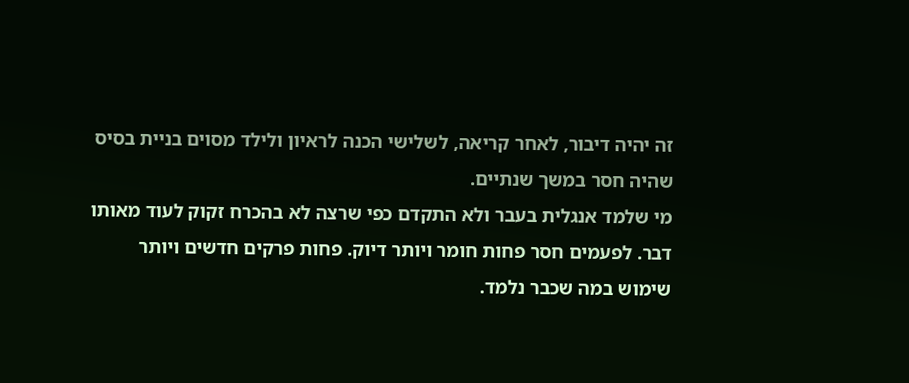זה יהיה דיבור, לאחר קריאה, לשלישי הכנה לראיון ולילד מסוים בניית בסיס שהיה חסר במשך שנתיים.
מי שלמד אנגלית בעבר ולא התקדם כפי שרצה לא בהכרח זקוק לעוד מאותו דבר. לפעמים חסר פחות חומר ויותר דיוק. פחות פרקים חדשים ויותר שימוש במה שכבר נלמד.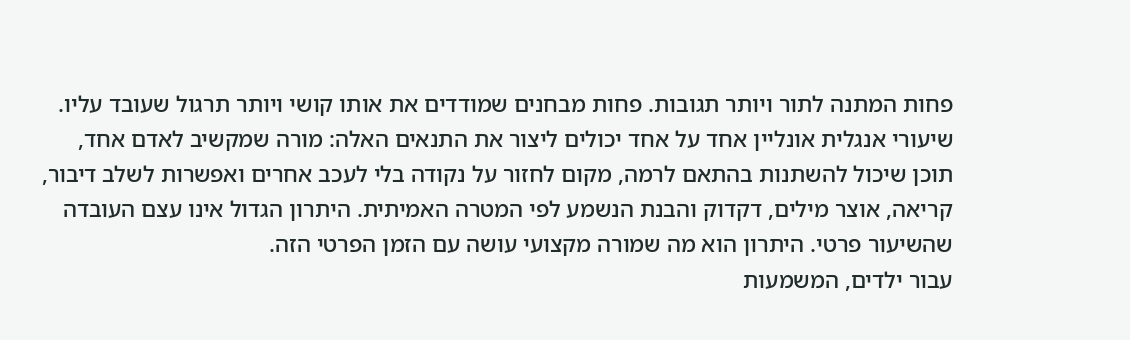פחות המתנה לתור ויותר תגובות. פחות מבחנים שמודדים את אותו קושי ויותר תרגול שעובד עליו.
שיעורי אנגלית אונליין אחד על אחד יכולים ליצור את התנאים האלה: מורה שמקשיב לאדם אחד, תוכן שיכול להשתנות בהתאם לרמה, מקום לחזור על נקודה בלי לעכב אחרים ואפשרות לשלב דיבור, קריאה, אוצר מילים, דקדוק והבנת הנשמע לפי המטרה האמיתית. היתרון הגדול אינו עצם העובדה שהשיעור פרטי. היתרון הוא מה שמורה מקצועי עושה עם הזמן הפרטי הזה.
עבור ילדים, המשמעות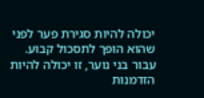יכולה להיות סגירת פער לפני שהוא הופך לתסכול קבוע. עבור בני נוער, זו יכולה להיות הזדמנות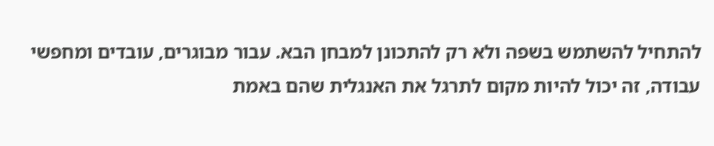להתחיל להשתמש בשפה ולא רק להתכונן למבחן הבא. עבור מבוגרים, עובדים ומחפשי עבודה, זה יכול להיות מקום לתרגל את האנגלית שהם באמת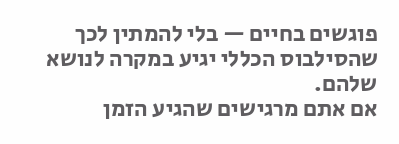פוגשים בחיים — בלי להמתין לכך שהסילבוס הכללי יגיע במקרה לנושא שלהם.
אם אתם מרגישים שהגיע הזמן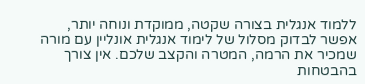ללמוד אנגלית בצורה שקטה, ממוקדת ונוחה יותר, אפשר לבדוק מסלול של לימוד אנגלית אונליין עם מורה שמכיר את הרמה, המטרה והקצב שלכם. אין צורך בהבטחות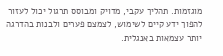מוגזמות. תהליך עקבי, מדויק ומבוסס תרגול יכול לעזור להפוך ידע קיים לשימוש, לצמצם פערים ולבנות בהדרגה יותר עצמאות באנגלית.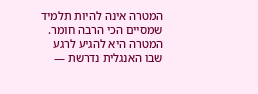המטרה אינה להיות תלמיד שמסיים הכי הרבה חומר. המטרה היא להגיע לרגע שבו האנגלית נדרשת —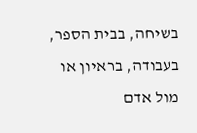בשיחה, בבית הספר, בעבודה, בראיון או מול אדם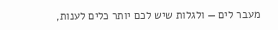מעבר לים — ולגלות שיש לכם יותר כלים לענות,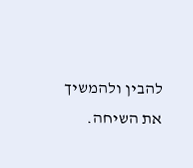להבין ולהמשיך את השיחה.